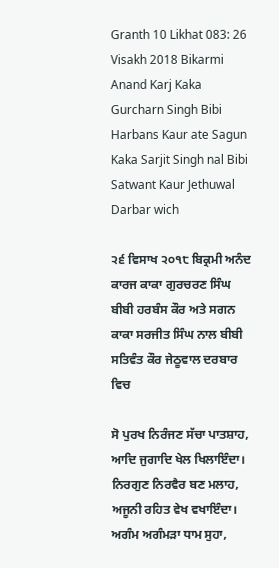Granth 10 Likhat 083: 26 Visakh 2018 Bikarmi Anand Karj Kaka Gurcharn Singh Bibi Harbans Kaur ate Sagun Kaka Sarjit Singh nal Bibi Satwant Kaur Jethuwal Darbar wich

੨੬ ਵਿਸਾਖ ੨੦੧੮ ਬਿਕ੍ਰਮੀ ਅਨੰਦ ਕਾਰਜ ਕਾਕਾ ਗੁਰਚਰਣ ਸਿੰਘ ਬੀਬੀ ਹਰਬੰਸ ਕੌਰ ਅਤੇ ਸਗਨ ਕਾਕਾ ਸਰਜੀਤ ਸਿੰਘ ਨਾਲ ਬੀਬੀ ਸਤਿਵੰਤ ਕੌਰ ਜੇਠੂਵਾਲ ਦਰਬਾਰ ਵਿਚ

ਸੋ ਪੁਰਖ ਨਿਰੰਜਣ ਸੱਚਾ ਪਾਤਸ਼ਾਹ, ਆਦਿ ਜੁਗਾਦਿ ਖੇਲ ਖਿਲਾਇੰਦਾ। ਨਿਰਗੁਣ ਨਿਰਵੈਰ ਬਣ ਮਲਾਹ, ਅਜੂਨੀ ਰਹਿਤ ਵੇਖ ਵਖਾਇੰਦਾ। ਅਗੰਮ ਅਗੰਮੜਾ ਧਾਮ ਸੁਹਾ,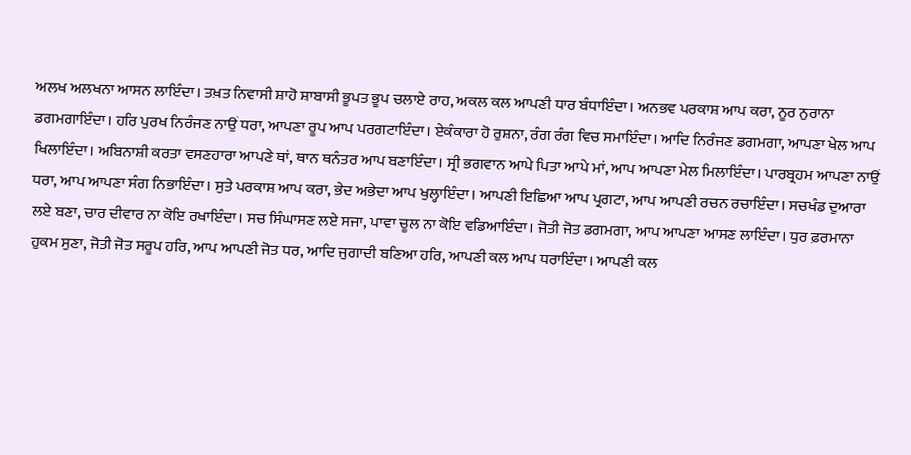ਅਲਖ ਅਲਖਨਾ ਆਸਨ ਲਾਇੰਦਾ। ਤਖ਼ਤ ਨਿਵਾਸੀ ਸ਼ਾਹੋ ਸ਼ਾਬਾਸੀ ਭੂਪਤ ਭੂਪ ਚਲਾਏ ਰਾਹ, ਅਕਲ ਕਲ ਆਪਣੀ ਧਾਰ ਬੰਧਾਇੰਦਾ। ਅਨਭਵ ਪਰਕਾਸ਼ ਆਪ ਕਰਾ, ਨੂਰ ਨੁਰਾਨਾ ਡਗਮਗਾਇੰਦਾ। ਹਰਿ ਪੁਰਖ ਨਿਰੰਜਣ ਨਾਉਂ ਧਰਾ, ਆਪਣਾ ਰੂਪ ਆਪ ਪਰਗਟਾਇੰਦਾ। ਏਕੰਕਾਰਾ ਹੋ ਰੁਸ਼ਨਾ, ਰੰਗ ਰੰਗ ਵਿਚ ਸਮਾਇੰਦਾ। ਆਦਿ ਨਿਰੰਜਣ ਡਗਮਗਾ, ਆਪਣਾ ਖੇਲ ਆਪ ਖਿਲਾਇੰਦਾ। ਅਬਿਨਾਸ਼ੀ ਕਰਤਾ ਵਸਣਹਾਰਾ ਆਪਣੇ ਥਾਂ, ਥਾਨ ਥਨੰਤਰ ਆਪ ਬਣਾਇੰਦਾ। ਸ੍ਰੀ ਭਗਵਾਨ ਆਪੇ ਪਿਤਾ ਆਪੇ ਮਾਂ, ਆਪ ਆਪਣਾ ਮੇਲ ਮਿਲਾਇੰਦਾ। ਪਾਰਬ੍ਰਹਮ ਆਪਣਾ ਨਾਉਂ ਧਰਾ, ਆਪ ਆਪਣਾ ਸੰਗ ਨਿਭਾਇੰਦਾ। ਸੁਤੇ ਪਰਕਾਸ਼ ਆਪ ਕਰਾ, ਭੇਦ ਅਭੇਦਾ ਆਪ ਖੁਲ੍ਹਾਇੰਦਾ। ਆਪਣੀ ਇਛਿਆ ਆਪ ਪ੍ਰਗਟਾ, ਆਪ ਆਪਣੀ ਰਚਨ ਰਚਾਇੰਦਾ। ਸਚਖੰਡ ਦੁਆਰਾ ਲਏ ਬਣਾ, ਚਾਰ ਦੀਵਾਰ ਨਾ ਕੋਇ ਰਖਾਇੰਦਾ। ਸਚ ਸਿੰਘਾਸਣ ਲਏ ਸਜਾ, ਪਾਵਾ ਚੂਲ ਨਾ ਕੋਇ ਵਡਿਆਇੰਦਾ। ਜੋਤੀ ਜੋਤ ਡਗਮਗਾ, ਆਪ ਆਪਣਾ ਆਸਣ ਲਾਇੰਦਾ। ਧੁਰ ਫ਼ਰਮਾਨਾ ਹੁਕਮ ਸੁਣਾ, ਜੋਤੀ ਜੋਤ ਸਰੂਪ ਹਰਿ, ਆਪ ਆਪਣੀ ਜੋਤ ਧਰ, ਆਦਿ ਜੁਗਾਦੀ ਬਣਿਆ ਹਰਿ, ਆਪਣੀ ਕਲ ਆਪ ਧਰਾਇੰਦਾ। ਆਪਣੀ ਕਲ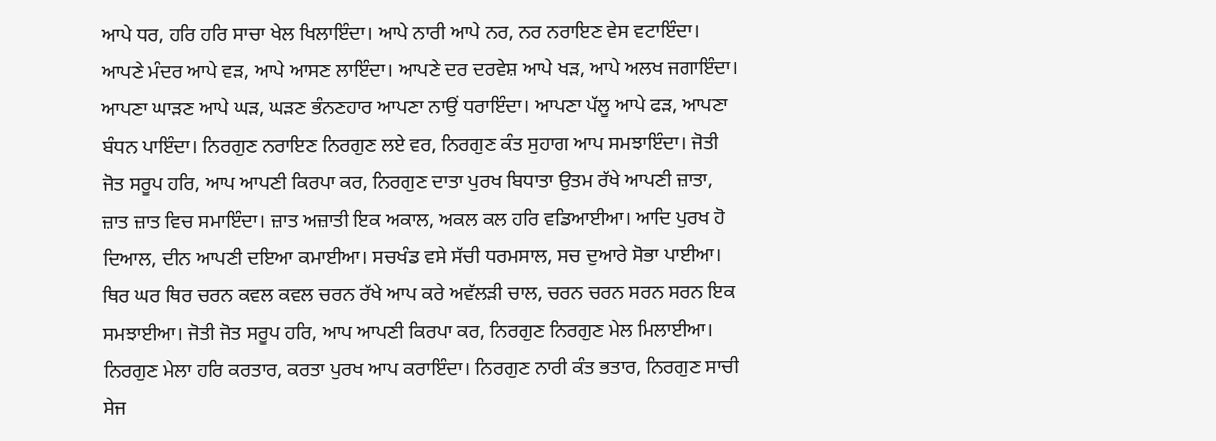ਆਪੇ ਧਰ, ਹਰਿ ਹਰਿ ਸਾਚਾ ਖੇਲ ਖਿਲਾਇੰਦਾ। ਆਪੇ ਨਾਰੀ ਆਪੇ ਨਰ, ਨਰ ਨਰਾਇਣ ਵੇਸ ਵਟਾਇੰਦਾ। ਆਪਣੇ ਮੰਦਰ ਆਪੇ ਵੜ, ਆਪੇ ਆਸਣ ਲਾਇੰਦਾ। ਆਪਣੇ ਦਰ ਦਰਵੇਸ਼ ਆਪੇ ਖੜ, ਆਪੇ ਅਲਖ ਜਗਾਇੰਦਾ। ਆਪਣਾ ਘਾੜਣ ਆਪੇ ਘੜ, ਘੜਣ ਭੰਨਣਹਾਰ ਆਪਣਾ ਨਾਉਂ ਧਰਾਇੰਦਾ। ਆਪਣਾ ਪੱਲੂ ਆਪੇ ਫੜ, ਆਪਣਾ ਬੰਧਨ ਪਾਇੰਦਾ। ਨਿਰਗੁਣ ਨਰਾਇਣ ਨਿਰਗੁਣ ਲਏ ਵਰ, ਨਿਰਗੁਣ ਕੰਤ ਸੁਹਾਗ ਆਪ ਸਮਝਾਇੰਦਾ। ਜੋਤੀ ਜੋਤ ਸਰੂਪ ਹਰਿ, ਆਪ ਆਪਣੀ ਕਿਰਪਾ ਕਰ, ਨਿਰਗੁਣ ਦਾਤਾ ਪੁਰਖ ਬਿਧਾਤਾ ਉਤਮ ਰੱਖੇ ਆਪਣੀ ਜ਼ਾਤਾ, ਜ਼ਾਤ ਜ਼ਾਤ ਵਿਚ ਸਮਾਇੰਦਾ। ਜ਼ਾਤ ਅਜ਼ਾਤੀ ਇਕ ਅਕਾਲ, ਅਕਲ ਕਲ ਹਰਿ ਵਡਿਆਈਆ। ਆਦਿ ਪੁਰਖ ਹੋ ਦਿਆਲ, ਦੀਨ ਆਪਣੀ ਦਇਆ ਕਮਾਈਆ। ਸਚਖੰਡ ਵਸੇ ਸੱਚੀ ਧਰਮਸਾਲ, ਸਚ ਦੁਆਰੇ ਸੋਭਾ ਪਾਈਆ। ਥਿਰ ਘਰ ਥਿਰ ਚਰਨ ਕਵਲ ਕਵਲ ਚਰਨ ਰੱਖੇ ਆਪ ਕਰੇ ਅਵੱਲੜੀ ਚਾਲ, ਚਰਨ ਚਰਨ ਸਰਨ ਸਰਨ ਇਕ ਸਮਝਾਈਆ। ਜੋਤੀ ਜੋਤ ਸਰੂਪ ਹਰਿ, ਆਪ ਆਪਣੀ ਕਿਰਪਾ ਕਰ, ਨਿਰਗੁਣ ਨਿਰਗੁਣ ਮੇਲ ਮਿਲਾਈਆ। ਨਿਰਗੁਣ ਮੇਲਾ ਹਰਿ ਕਰਤਾਰ, ਕਰਤਾ ਪੁਰਖ ਆਪ ਕਰਾਇੰਦਾ। ਨਿਰਗੁਣ ਨਾਰੀ ਕੰਤ ਭਤਾਰ, ਨਿਰਗੁਣ ਸਾਚੀ ਸੇਜ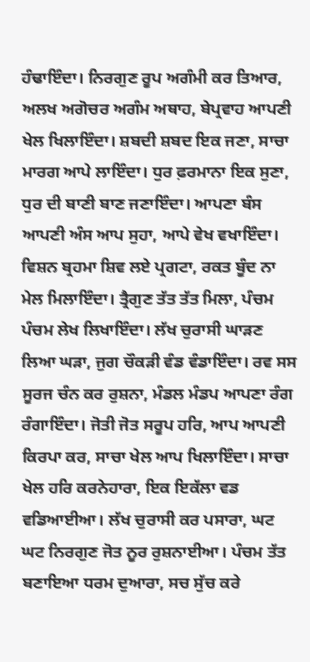ਹੰਢਾਇੰਦਾ। ਨਿਰਗੁਣ ਰੂਪ ਅਗੰਮੀ ਕਰ ਤਿਆਰ, ਅਲਖ ਅਗੋਚਰ ਅਗੰਮ ਅਥਾਹ, ਬੇਪ੍ਰਵਾਹ ਆਪਣੀ ਖੇਲ ਖਿਲਾਇੰਦਾ। ਸ਼ਬਦੀ ਸ਼ਬਦ ਇਕ ਜਣਾ, ਸਾਚਾ ਮਾਰਗ ਆਪੇ ਲਾਇੰਦਾ। ਧੁਰ ਫ਼ਰਮਾਨਾ ਇਕ ਸੁਣਾ, ਧੁਰ ਦੀ ਬਾਣੀ ਬਾਣ ਜਣਾਇੰਦਾ। ਆਪਣਾ ਬੰਸ ਆਪਣੀ ਅੰਸ ਆਪ ਸੁਹਾ, ਆਪੇ ਵੇਖ ਵਖਾਇੰਦਾ। ਵਿਸ਼ਨ ਬ੍ਰਹਮਾ ਸ਼ਿਵ ਲਏ ਪ੍ਰਗਟਾ, ਰਕਤ ਬੂੰਦ ਨਾ ਮੇਲ ਮਿਲਾਇੰਦਾ। ਤ੍ਰੈਗੁਣ ਤੱਤ ਤੱਤ ਮਿਲਾ, ਪੰਚਮ ਪੰਚਮ ਲੇਖ ਲਿਖਾਇੰਦਾ। ਲੱਖ ਚੁਰਾਸੀ ਘਾੜਣ ਲਿਆ ਘੜਾ, ਜੁਗ ਚੌਕੜੀ ਵੰਡ ਵੰਡਾਇੰਦਾ। ਰਵ ਸਸ ਸੂਰਜ ਚੰਨ ਕਰ ਰੁਸ਼ਨਾ, ਮੰਡਲ ਮੰਡਪ ਆਪਣਾ ਰੰਗ ਰੰਗਾਇੰਦਾ। ਜੋਤੀ ਜੋਤ ਸਰੂਪ ਹਰਿ, ਆਪ ਆਪਣੀ ਕਿਰਪਾ ਕਰ, ਸਾਚਾ ਖੇਲ ਆਪ ਖਿਲਾਇੰਦਾ। ਸਾਚਾ ਖੇਲ ਹਰਿ ਕਰਨੇਹਾਰਾ, ਇਕ ਇਕੱਲਾ ਵਡ ਵਡਿਆਈਆ। ਲੱਖ ਚੁਰਾਸੀ ਕਰ ਪਸਾਰਾ, ਘਟ ਘਟ ਨਿਰਗੁਣ ਜੋਤ ਨੂਰ ਰੁਸ਼ਨਾਈਆ। ਪੰਚਮ ਤੱਤ ਬਣਾਇਆ ਧਰਮ ਦੁਆਰਾ, ਸਚ ਸੁੱਚ ਕਰੇ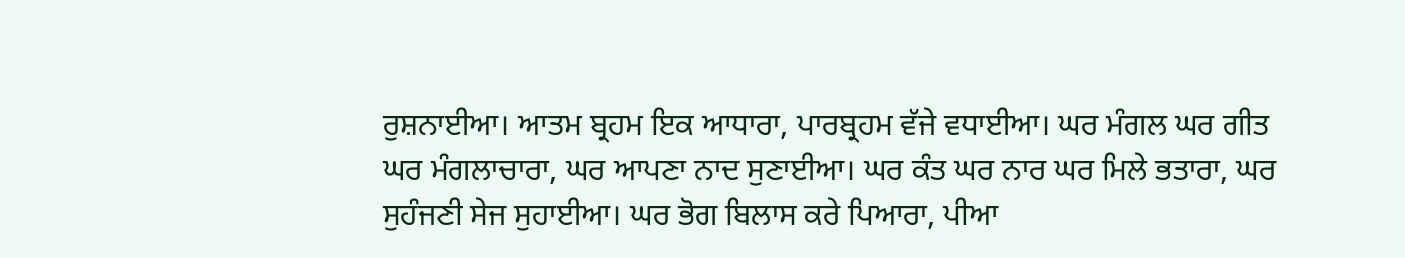ਰੁਸ਼ਨਾਈਆ। ਆਤਮ ਬ੍ਰਹਮ ਇਕ ਆਧਾਰਾ, ਪਾਰਬ੍ਰਹਮ ਵੱਜੇ ਵਧਾਈਆ। ਘਰ ਮੰਗਲ ਘਰ ਗੀਤ ਘਰ ਮੰਗਲਾਚਾਰਾ, ਘਰ ਆਪਣਾ ਨਾਦ ਸੁਣਾਈਆ। ਘਰ ਕੰਤ ਘਰ ਨਾਰ ਘਰ ਮਿਲੇ ਭਤਾਰਾ, ਘਰ ਸੁਹੰਜਣੀ ਸੇਜ ਸੁਹਾਈਆ। ਘਰ ਭੋਗ ਬਿਲਾਸ ਕਰੇ ਪਿਆਰਾ, ਪੀਆ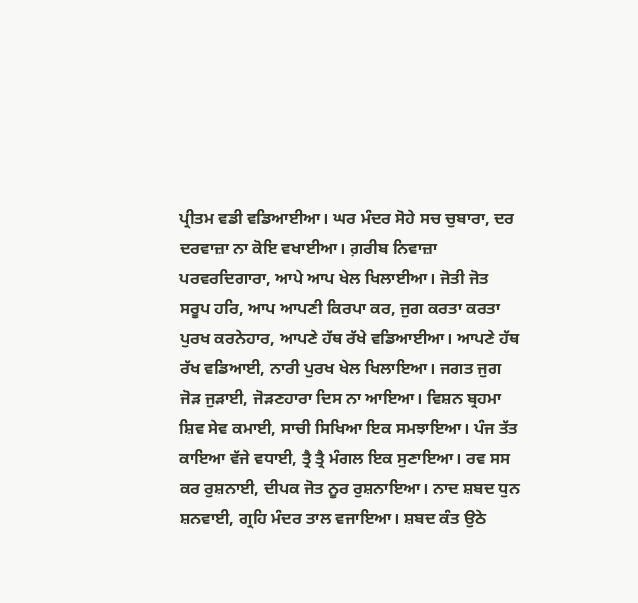ਪ੍ਰੀਤਮ ਵਡੀ ਵਡਿਆਈਆ। ਘਰ ਮੰਦਰ ਸੋਹੇ ਸਚ ਚੁਬਾਰਾ, ਦਰ ਦਰਵਾਜ਼ਾ ਨਾ ਕੋਇ ਵਖਾਈਆ। ਗ਼ਰੀਬ ਨਿਵਾਜ਼ਾ ਪਰਵਰਦਿਗਾਰਾ, ਆਪੇ ਆਪ ਖੇਲ ਖਿਲਾਈਆ। ਜੋਤੀ ਜੋਤ ਸਰੂਪ ਹਰਿ, ਆਪ ਆਪਣੀ ਕਿਰਪਾ ਕਰ, ਜੁਗ ਕਰਤਾ ਕਰਤਾ ਪੁਰਖ ਕਰਨੇਹਾਰ, ਆਪਣੇ ਹੱਥ ਰੱਖੇ ਵਡਿਆਈਆ। ਆਪਣੇ ਹੱਥ ਰੱਖ ਵਡਿਆਈ, ਨਾਰੀ ਪੁਰਖ ਖੇਲ ਖਿਲਾਇਆ। ਜਗਤ ਜੁਗ ਜੋੜ ਜੁੜਾਈ, ਜੋੜਣਹਾਰਾ ਦਿਸ ਨਾ ਆਇਆ। ਵਿਸ਼ਨ ਬ੍ਰਹਮਾ ਸ਼ਿਵ ਸੇਵ ਕਮਾਈ, ਸਾਚੀ ਸਿਖਿਆ ਇਕ ਸਮਝਾਇਆ। ਪੰਜ ਤੱਤ ਕਾਇਆ ਵੱਜੇ ਵਧਾਈ, ਤ੍ਰੈ ਤ੍ਰੈ ਮੰਗਲ ਇਕ ਸੁਣਾਇਆ। ਰਵ ਸਸ ਕਰ ਰੁਸ਼ਨਾਈ, ਦੀਪਕ ਜੋਤ ਨੂਰ ਰੁਸ਼ਨਾਇਆ। ਨਾਦ ਸ਼ਬਦ ਧੁਨ ਸ਼ਨਵਾਈ, ਗ੍ਰਹਿ ਮੰਦਰ ਤਾਲ ਵਜਾਇਆ। ਸ਼ਬਦ ਕੰਤ ਉਠੇ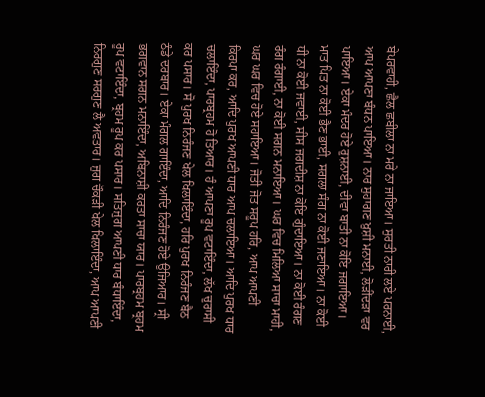ਬੇਪਰਵਾਹੀ, ਛੈਲ ਛਬੀਲਾ ਨਾ ਮਰੇ ਨਾ ਜਾਇਆ। ਸੁਰਤੀ ਨਾਰੀ ਲਏ ਪਰਨਾਈ, ਆਪ ਆਪਣਾ ਬੰਧਨ ਪਾਇਆ। ਨਾਰ ਸੁਹਾਗਣ ਖ਼ੁਸ਼ੀ ਮਨਾਈ, ਲੋੜੀਂਦੜਾ ਵਰ ਪਾਇਆ। ਏਕਾ ਮੰਦਰ ਹੋਏ ਰੁਸ਼ਨਾਈ, ਦੀਵਾ ਬਾਤੀ ਨਾ ਕੋਇ ਜਗਾਇਆ। ਮਾਤ ਪਿਤ ਨਾ ਕੋਈ ਭੈਣ ਭਾਈ, ਸਗਲਾ ਸੰਗ ਨਾ ਕੋਈ ਜਣਾਇਆ। ਨਾ ਕੋਈ ਧੀ ਨਾ ਕੋਈ ਜਵਾਈ, ਸੀਸ ਜਗਦੀਸ਼ ਨਾ ਕੋਇ ਗੁੰਦਾਇਆ। ਨਾ ਕੋਈ ਰੰਗਣ ਰੰਗ ਰੰਗਾਈ, ਨਾ ਕੋਈ ਸਗਨ ਮਨਾਇਆ। ਘਰ ਵਿਚ ਮਿਲਿਆ ਸਾਚਾ ਮਾਹੀ, ਘਰ ਘਰ ਵਿਚ ਹੋਏ ਸਹਾਇਆ। ਜੋਤੀ ਜੋਤ ਸਰੂਪ ਹਰਿ, ਆਪ ਆਪਣੀ ਕਿਰਪਾ ਕਰ, ਆਦਿ ਪੁਰਖ ਆਪਣੀ ਧਾਰ ਆਪ ਚਲਾਇਆ। ਆਦਿ ਪੁਰਖ ਧਾਰ ਚਲਾਇੰਦਾ, ਪਾਰਬ੍ਰਹਮ ਹੋ ਤਿਆਰ। ਹੰ ਆਪਣਾ ਰੂਪ ਵਟਾਇੰਦਾ, ਲੱਖ ਚੁਰਾਸੀ ਕਰ ਪਸਾਰ। ਸੋ ਪੁਰਖ ਨਿਰੰਜਣ ਖੇਲ ਖਿਲਾਇੰਦਾ, ਹਰਿ ਪੁਰਖ ਨਿਰੰਜਣ ਬੈਠ ਠੰਡੇ ਦਰਬਾਰ। ਏਕਾ ਮੰਗਲ ਗਾਇੰਦਾ, ਆਦਿ ਨਿਰੰਜਣ ਹੋਏ ਉਜਿਆਰ। ਸ੍ਰੀ ਭਗਵਾਨ ਸਗਨ ਮਨਾਇੰਦਾ, ਅਬਿਨਾਸ਼ੀ ਕਰਤਾ ਸਾਚਾ ਯਾਰ। ਪਾਰਬ੍ਰਹਮ ਬ੍ਰਹਮ ਰੂਪ ਵਟਾਇੰਦਾ, ਬ੍ਰਹਮ ਰੂਪ ਕਰ ਪਸਾਰ। ਸਤਿਜੁਗ ਆਪਣੀ ਧਾਰ ਬੰਧਾਇੰਦਾ, ਨਿਰਗੁਣ ਸਰਗੁਣ ਲੈ ਅਵਤਾਰ। ਜੁਗ ਚੌਕੜੀ ਖੇਲ ਖਿਲਾਇੰਦਾ, ਆਪ ਆਪਣੀ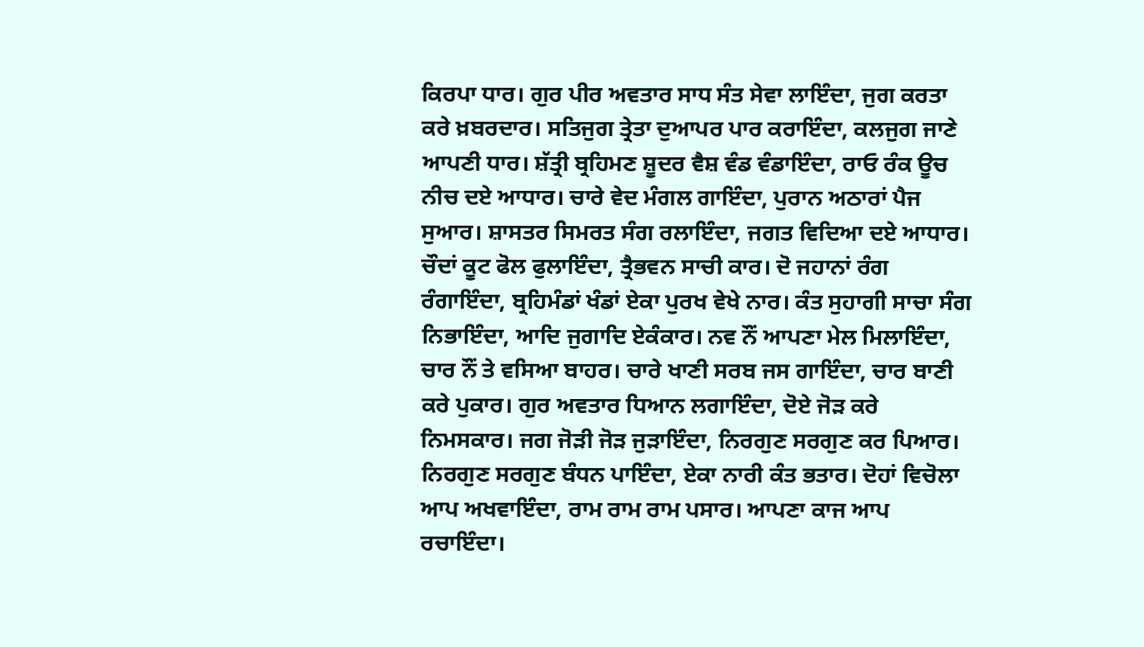ਕਿਰਪਾ ਧਾਰ। ਗੁਰ ਪੀਰ ਅਵਤਾਰ ਸਾਧ ਸੰਤ ਸੇਵਾ ਲਾਇੰਦਾ, ਜੁਗ ਕਰਤਾ ਕਰੇ ਖ਼ਬਰਦਾਰ। ਸਤਿਜੁਗ ਤ੍ਰੇਤਾ ਦੁਆਪਰ ਪਾਰ ਕਰਾਇੰਦਾ, ਕਲਜੁਗ ਜਾਣੇ ਆਪਣੀ ਧਾਰ। ਸ਼ੱਤ੍ਰੀ ਬ੍ਰਹਿਮਣ ਸ਼ੂਦਰ ਵੈਸ਼ ਵੰਡ ਵੰਡਾਇੰਦਾ, ਰਾਓ ਰੰਕ ਊਚ ਨੀਚ ਦਏ ਆਧਾਰ। ਚਾਰੇ ਵੇਦ ਮੰਗਲ ਗਾਇੰਦਾ, ਪੁਰਾਨ ਅਠਾਰਾਂ ਪੈਜ ਸੁਆਰ। ਸ਼ਾਸਤਰ ਸਿਮਰਤ ਸੰਗ ਰਲਾਇੰਦਾ, ਜਗਤ ਵਿਦਿਆ ਦਏ ਆਧਾਰ। ਚੌਦਾਂ ਕੂਟ ਫੋਲ ਫੁਲਾਇੰਦਾ, ਤ੍ਰੈਭਵਨ ਸਾਚੀ ਕਾਰ। ਦੋ ਜਹਾਨਾਂ ਰੰਗ ਰੰਗਾਇੰਦਾ, ਬ੍ਰਹਿਮੰਡਾਂ ਖੰਡਾਂ ਏਕਾ ਪੁਰਖ ਵੇਖੇ ਨਾਰ। ਕੰਤ ਸੁਹਾਗੀ ਸਾਚਾ ਸੰਗ ਨਿਭਾਇੰਦਾ, ਆਦਿ ਜੁਗਾਦਿ ਏਕੰਕਾਰ। ਨਵ ਨੌਂ ਆਪਣਾ ਮੇਲ ਮਿਲਾਇੰਦਾ, ਚਾਰ ਨੌਂ ਤੇ ਵਸਿਆ ਬਾਹਰ। ਚਾਰੇ ਖਾਣੀ ਸਰਬ ਜਸ ਗਾਇੰਦਾ, ਚਾਰ ਬਾਣੀ ਕਰੇ ਪੁਕਾਰ। ਗੁਰ ਅਵਤਾਰ ਧਿਆਨ ਲਗਾਇੰਦਾ, ਦੋਏ ਜੋੜ ਕਰੇ ਨਿਮਸਕਾਰ। ਜਗ ਜੋੜੀ ਜੋੜ ਜੁੜਾਇੰਦਾ, ਨਿਰਗੁਣ ਸਰਗੁਣ ਕਰ ਪਿਆਰ। ਨਿਰਗੁਣ ਸਰਗੁਣ ਬੰਧਨ ਪਾਇੰਦਾ, ਏਕਾ ਨਾਰੀ ਕੰਤ ਭਤਾਰ। ਦੋਹਾਂ ਵਿਚੋਲਾ ਆਪ ਅਖਵਾਇੰਦਾ, ਰਾਮ ਰਾਮ ਰਾਮ ਪਸਾਰ। ਆਪਣਾ ਕਾਜ ਆਪ ਰਚਾਇੰਦਾ।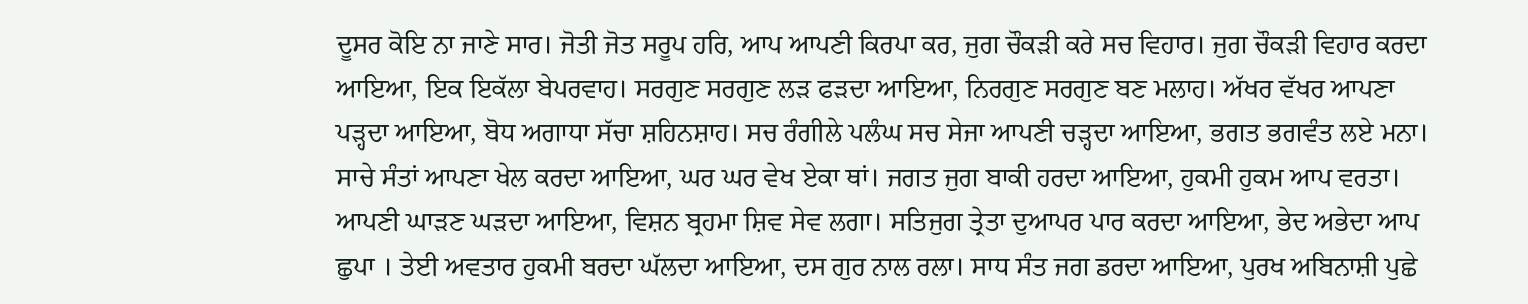ਦੂਸਰ ਕੋਇ ਨਾ ਜਾਣੇ ਸਾਰ। ਜੋਤੀ ਜੋਤ ਸਰੂਪ ਹਰਿ, ਆਪ ਆਪਣੀ ਕਿਰਪਾ ਕਰ, ਜੁਗ ਚੌਕੜੀ ਕਰੇ ਸਚ ਵਿਹਾਰ। ਜੁਗ ਚੌਕੜੀ ਵਿਹਾਰ ਕਰਦਾ ਆਇਆ, ਇਕ ਇਕੱਲਾ ਬੇਪਰਵਾਹ। ਸਰਗੁਣ ਸਰਗੁਣ ਲੜ ਫੜਦਾ ਆਇਆ, ਨਿਰਗੁਣ ਸਰਗੁਣ ਬਣ ਮਲਾਹ। ਅੱਖਰ ਵੱਖਰ ਆਪਣਾ ਪੜ੍ਹਦਾ ਆਇਆ, ਬੋਧ ਅਗਾਧਾ ਸੱਚਾ ਸ਼ਹਿਨਸ਼ਾਹ। ਸਚ ਰੰਗੀਲੇ ਪਲੰਘ ਸਚ ਸੇਜਾ ਆਪਣੀ ਚੜ੍ਹਦਾ ਆਇਆ, ਭਗਤ ਭਗਵੰਤ ਲਏ ਮਨਾ। ਸਾਚੇ ਸੰਤਾਂ ਆਪਣਾ ਖੇਲ ਕਰਦਾ ਆਇਆ, ਘਰ ਘਰ ਵੇਖ ਏਕਾ ਥਾਂ। ਜਗਤ ਜੁਗ ਬਾਕੀ ਹਰਦਾ ਆਇਆ, ਹੁਕਮੀ ਹੁਕਮ ਆਪ ਵਰਤਾ। ਆਪਣੀ ਘਾੜਣ ਘੜਦਾ ਆਇਆ, ਵਿਸ਼ਨ ਬ੍ਰਹਮਾ ਸ਼ਿਵ ਸੇਵ ਲਗਾ। ਸਤਿਜੁਗ ਤ੍ਰੇਤਾ ਦੁਆਪਰ ਪਾਰ ਕਰਦਾ ਆਇਆ, ਭੇਦ ਅਭੇਦਾ ਆਪ ਛੁਪਾ । ਤੇਈ ਅਵਤਾਰ ਹੁਕਮੀ ਬਰਦਾ ਘੱਲਦਾ ਆਇਆ, ਦਸ ਗੁਰ ਨਾਲ ਰਲਾ। ਸਾਧ ਸੰਤ ਜਗ ਡਰਦਾ ਆਇਆ, ਪੁਰਖ ਅਬਿਨਾਸ਼ੀ ਪੁਛੇ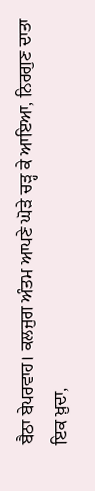ਬੈਠਾ ਬੇਪਰਵਾਹ। ਕਲਜੁਗ ਅੰਤਮ ਆਪਣੇ ਘੋੜੇ ਚੜ੍ਹ ਕੇ ਆਇਆ, ਨਿਰਗੁਣ ਦਾਤਾ ਇਕ ਖ਼ੁਦਾ,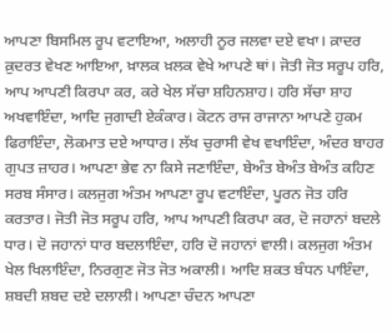ਆਪਣਾ ਬਿਸਮਿਲ ਰੂਪ ਵਟਾਇਆ, ਅਲਾਹੀ ਨੂਰ ਜਲਵਾ ਦਏ ਵਖਾ। ਕ਼ਾਦਰ ਕ਼ੁਦਰਤ ਵੇਖਣ ਆਇਆ, ਖ਼ਾਲਕ ਖ਼ਲਕ ਵੇਖੇ ਆਪਣੇ ਥਾਂ। ਜੋਤੀ ਜੋਤ ਸਰੂਪ ਹਰਿ, ਆਪ ਆਪਣੀ ਕਿਰਪਾ ਕਰ, ਕਰੇ ਖੇਲ ਸੱਚਾ ਸ਼ਹਿਨਸ਼ਾਹ। ਹਰਿ ਸੱਚਾ ਸ਼ਾਹ ਅਖਵਾਇੰਦਾ, ਆਦਿ ਜੁਗਾਦੀ ਏਕੰਕਾਰ। ਕੋਟਨ ਰਾਜ ਰਾਜਾਨਾ ਆਪਣੇ ਹੁਕਮ ਫਿਰਾਇੰਦਾ, ਲੋਕਮਾਤ ਦਏ ਆਧਾਰ। ਲੱਖ ਚੁਰਾਸੀ ਵੇਖ ਵਖਾਇੰਦਾ, ਅੰਦਰ ਬਾਹਰ ਗੁਪਤ ਜ਼ਾਹਰ। ਆਪਣਾ ਭੇਵ ਨਾ ਕਿਸੇ ਜਣਾਇੰਦਾ, ਬੇਅੰਤ ਬੇਅੰਤ ਬੇਅੰਤ ਕਹਿਣ ਸਰਬ ਸੰਸਾਰ। ਕਲਜੁਗ ਅੰਤਮ ਆਪਣਾ ਰੂਪ ਵਟਾਇੰਦਾ, ਪੂਰਨ ਜੋਤ ਹਰਿ ਕਰਤਾਰ। ਜੋਤੀ ਜੋਤ ਸਰੂਪ ਹਰਿ, ਆਪ ਆਪਣੀ ਕਿਰਪਾ ਕਰ, ਦੋ ਜਹਾਨਾਂ ਬਦਲੇ ਧਾਰ। ਦੋ ਜਹਾਨਾਂ ਧਾਰ ਬਦਲਾਇੰਦਾ, ਹਰਿ ਦੋ ਜਹਾਨਾਂ ਵਾਲੀ। ਕਲਜੁਗ ਅੰਤਮ ਖੇਲ ਖਿਲਾਇੰਦਾ, ਨਿਰਗੁਣ ਜੋਤ ਜੋਤ ਅਕਾਲੀ। ਆਦਿ ਸ਼ਕਤ ਬੰਧਨ ਪਾਇੰਦਾ, ਸ਼ਬਦੀ ਸ਼ਬਦ ਦਏ ਦਲਾਲੀ। ਆਪਣਾ ਚੰਦਨ ਆਪਣਾ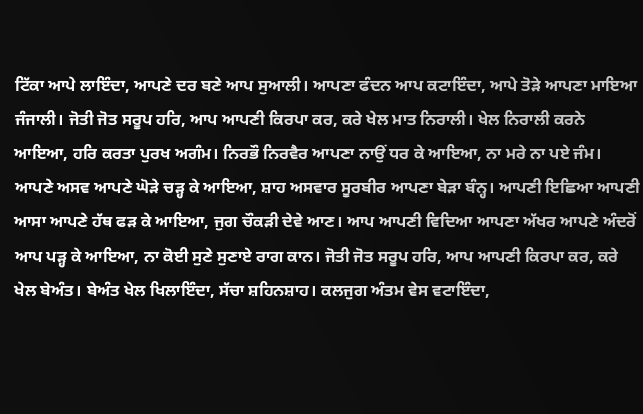ਟਿੱਕਾ ਆਪੇ ਲਾਇੰਦਾ, ਆਪਣੇ ਦਰ ਬਣੇ ਆਪ ਸੁਆਲੀ। ਆਪਣਾ ਫੰਦਨ ਆਪ ਕਟਾਇੰਦਾ, ਆਪੇ ਤੋੜੇ ਆਪਣਾ ਮਾਇਆ ਜੰਜਾਲੀ। ਜੋਤੀ ਜੋਤ ਸਰੂਪ ਹਰਿ, ਆਪ ਆਪਣੀ ਕਿਰਪਾ ਕਰ, ਕਰੇ ਖੇਲ ਮਾਤ ਨਿਰਾਲੀ। ਖੇਲ ਨਿਰਾਲੀ ਕਰਨੇ ਆਇਆ, ਹਰਿ ਕਰਤਾ ਪੁਰਖ ਅਗੰਮ। ਨਿਰਭੌ ਨਿਰਵੈਰ ਆਪਣਾ ਨਾਉਂ ਧਰ ਕੇ ਆਇਆ, ਨਾ ਮਰੇ ਨਾ ਪਏ ਜੰਮ। ਆਪਣੇ ਅਸਵ ਆਪਣੇ ਘੋੜੇ ਚੜ੍ਹ ਕੇ ਆਇਆ, ਸ਼ਾਹ ਅਸਵਾਰ ਸੂਰਬੀਰ ਆਪਣਾ ਬੇੜਾ ਬੰਨ੍ਹ। ਆਪਣੀ ਇਛਿਆ ਆਪਣੀ ਆਸਾ ਆਪਣੇ ਹੱਥ ਫੜ ਕੇ ਆਇਆ, ਜੁਗ ਚੌਕੜੀ ਦੇਵੇ ਆਣ। ਆਪ ਆਪਣੀ ਵਿਦਿਆ ਆਪਣਾ ਅੱਖਰ ਆਪਣੇ ਅੰਦਰੋਂ ਆਪ ਪੜ੍ਹ ਕੇ ਆਇਆ, ਨਾ ਕੋਈ ਸੁਣੇ ਸੁਣਾਏ ਰਾਗ ਕਾਨ। ਜੋਤੀ ਜੋਤ ਸਰੂਪ ਹਰਿ, ਆਪ ਆਪਣੀ ਕਿਰਪਾ ਕਰ, ਕਰੇ ਖੇਲ ਬੇਅੰਤ। ਬੇਅੰਤ ਖੇਲ ਖਿਲਾਇੰਦਾ, ਸੱਚਾ ਸ਼ਹਿਨਸ਼ਾਹ। ਕਲਜੁਗ ਅੰਤਮ ਵੇਸ ਵਟਾਇੰਦਾ,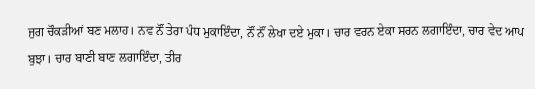ਜੁਗ ਚੌਕੜੀਆਂ ਬਣ ਮਲਾਹ। ਨਵ ਨੌਂ ਤੇਰਾ ਪੰਧ ਮੁਕਾਇੰਦਾ, ਨੌਂ ਨੌਂ ਲੇਖਾ ਦਏ ਮੁਕਾ। ਚਾਰ ਵਰਨ ਏਕਾ ਸਰਨ ਲਗਾਇੰਦਾ, ਚਾਰ ਵੇਦ ਆਪ ਬੁਝਾ। ਚਾਰ ਬਾਣੀ ਬਾਣ ਲਗਾਇੰਦਾ, ਤੀਰ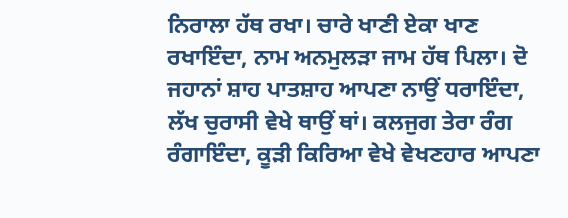ਨਿਰਾਲਾ ਹੱਥ ਰਖਾ। ਚਾਰੇ ਖਾਣੀ ਏਕਾ ਖਾਣ ਰਖਾਇੰਦਾ, ਨਾਮ ਅਨਮੁਲੜਾ ਜਾਮ ਹੱਥ ਪਿਲਾ। ਦੋ ਜਹਾਨਾਂ ਸ਼ਾਹ ਪਾਤਸ਼ਾਹ ਆਪਣਾ ਨਾਉਂ ਧਰਾਇੰਦਾ, ਲੱਖ ਚੁਰਾਸੀ ਵੇਖੇ ਥਾਉਂ ਥਾਂ। ਕਲਜੁਗ ਤੇਰਾ ਰੰਗ ਰੰਗਾਇੰਦਾ, ਕੂੜੀ ਕਿਰਿਆ ਵੇਖੇ ਵੇਖਣਹਾਰ ਆਪਣਾ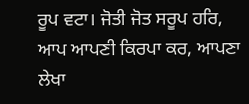ਰੂਪ ਵਟਾ। ਜੋਤੀ ਜੋਤ ਸਰੂਪ ਹਰਿ, ਆਪ ਆਪਣੀ ਕਿਰਪਾ ਕਰ, ਆਪਣਾ ਲੇਖਾ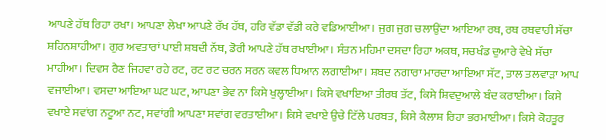ਆਪਣੇ ਹੱਥ ਰਿਹਾ ਰਖਾ। ਆਪਣਾ ਲੇਖਾ ਆਪਣੇ ਰੱਖ ਹੱਥ, ਹਰਿ ਵੱਡਾ ਵੱਡੀ ਕਰੇ ਵਡਿਆਈਆ। ਜੁਗ ਜੁਗ ਚਲਾਉਂਦਾ ਆਇਆ ਰਥ, ਰਥ ਰਥਵਾਹੀ ਸੱਚਾ ਸ਼ਹਿਨਸ਼ਾਹੀਆ। ਗੁਰ ਅਵਤਾਰਾਂ ਪਾਈ ਸ਼ਬਦੀ ਨੱਥ, ਡੋਰੀ ਆਪਣੇ ਹੱਥ ਰਖਾਈਆ। ਸੰਤਨ ਮਹਿਮਾ ਦਸਦਾ ਰਿਹਾ ਅਕਥ, ਸਚਖੰਡ ਦੁਆਰੇ ਵੇਖੇ ਸੱਚਾ ਮਾਹੀਆ। ਦਿਵਸ ਰੈਣ ਜਿਹਵਾ ਰਹੇ ਰਟ, ਰਟ ਰਟ ਚਰਨ ਸਰਨ ਕਵਲ ਧਿਆਨ ਲਗਾਈਆ। ਸ਼ਬਦ ਨਗਾਰਾ ਮਾਰਦਾ ਆਇਆ ਸੱਟ, ਤਾਲ ਤਲਵਾੜਾ ਆਪ ਵਜਾਈਆ। ਵਸਦਾ ਆਇਆ ਘਟ ਘਟ, ਆਪਣਾ ਭੇਵ ਨਾ ਕਿਸੇ ਖੁਲ੍ਹਾਈਆ। ਕਿਸੇ ਵਖਾਇਆ ਤੀਰਥ ਤੱਟ, ਕਿਸੇ ਸ਼ਿਵਦੁਆਲੇ ਬੰਦ ਕਰਾਈਆ। ਕਿਸੇ ਵਖਾਏ ਸਵਾਂਗ ਨਟੂਆ ਨਟ, ਸਵਾਂਗੀ ਆਪਣਾ ਸਵਾਂਗ ਵਰਤਾਈਆ। ਕਿਸੇ ਵਖਾਏ ਉਚੇ ਟਿੱਲੇ ਪਰਬਤ, ਕਿਸੇ ਕੈਲਾਸ਼ ਰਿਹਾ ਭਰਮਾਈਆ। ਕਿਸੇ ਕੋਹਤੂਰ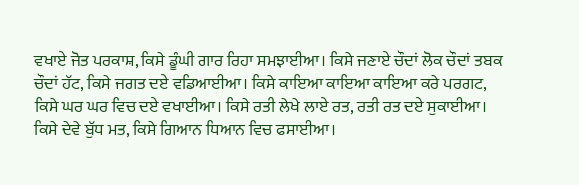ਵਖਾਏ ਜੋਤ ਪਰਕਾਸ਼, ਕਿਸੇ ਡੂੰਘੀ ਗਾਰ ਰਿਹਾ ਸਮਝਾਈਆ। ਕਿਸੇ ਜਣਾਏ ਚੌਦਾਂ ਲੋਕ ਚੌਦਾਂ ਤਬਕ ਚੌਦਾਂ ਹੱਟ, ਕਿਸੇ ਜਗਤ ਦਏ ਵਡਿਆਈਆ। ਕਿਸੇ ਕਾਇਆ ਕਾਇਆ ਕਾਇਆ ਕਰੇ ਪਰਗਟ, ਕਿਸੇ ਘਰ ਘਰ ਵਿਚ ਦਏ ਵਖਾਈਆ। ਕਿਸੇ ਰਤੀ ਲੇਖੇ ਲਾਏ ਰਤ, ਰਤੀ ਰਤ ਦਏ ਸੁਕਾਈਆ। ਕਿਸੇ ਦੇਵੇ ਬੁੱਧ ਮਤ, ਕਿਸੇ ਗਿਆਨ ਧਿਆਨ ਵਿਚ ਫਸਾਈਆ।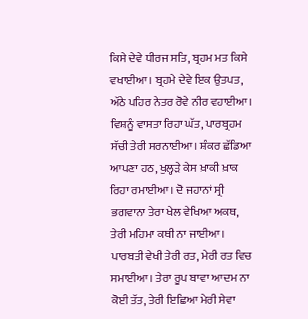ਕਿਸੇ ਦੇਵੇ ਧੀਰਜ ਸਤਿ, ਬ੍ਰਹਮ ਮਤ ਕਿਸੇ ਵਖਾਈਆ। ਬ੍ਰਹਮੇ ਦੇਵੇ ਇਕ ਉਤਪਤ, ਅੱਠੇ ਪਹਿਰ ਨੇਤਰ ਰੋਵੇ ਨੀਰ ਵਹਾਈਆ। ਵਿਸ਼ਨੂੰ ਵਾਸਤਾ ਰਿਹਾ ਘੱਤ, ਪਾਰਬ੍ਰਹਮ ਸੱਚੀ ਤੇਰੀ ਸਰਨਾਈਆ। ਸ਼ੰਕਰ ਛੱਡਿਆ ਆਪਣਾ ਹਠ, ਖੁਲ੍ਹੜੇ ਕੇਸ ਖ਼ਾਕੀ ਖ਼ਾਕ ਰਿਹਾ ਰਮਾਈਆ। ਦੋ ਜਹਾਨਾਂ ਸ੍ਰੀ ਭਗਵਾਨਾ ਤੇਰਾ ਖੇਲ ਵੇਖਿਆ ਅਕਥ, ਤੇਰੀ ਮਹਿਮਾ ਕਥੀ ਨਾ ਜਾਈਆ। ਪਾਰਬਤੀ ਵੇਖੀ ਤੇਰੀ ਰਤ, ਮੇਰੀ ਰਤ ਵਿਚ ਸਮਾਈਆ। ਤੇਰਾ ਰੂਪ ਬਾਵਾ ਆਦਮ ਨਾ ਕੋਈ ਤੱਤ, ਤੇਰੀ ਇਛਿਆ ਮੇਰੀ ਸੇਵਾ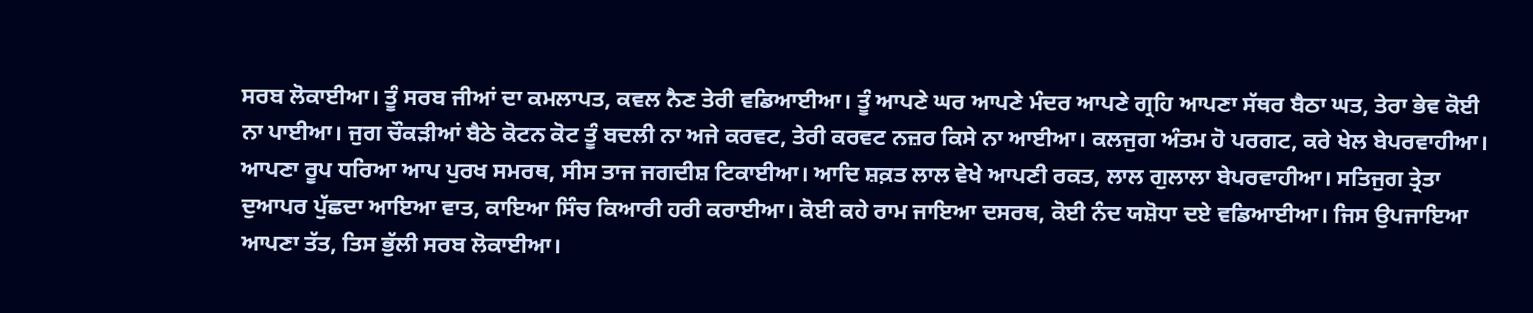ਸਰਬ ਲੋਕਾਈਆ। ਤੂੰ ਸਰਬ ਜੀਆਂ ਦਾ ਕਮਲਾਪਤ, ਕਵਲ ਨੈਣ ਤੇਰੀ ਵਡਿਆਈਆ। ਤੂੰ ਆਪਣੇ ਘਰ ਆਪਣੇ ਮੰਦਰ ਆਪਣੇ ਗ੍ਰਹਿ ਆਪਣਾ ਸੱਥਰ ਬੈਠਾ ਘਤ, ਤੇਰਾ ਭੇਵ ਕੋਈ ਨਾ ਪਾਈਆ। ਜੁਗ ਚੌਕੜੀਆਂ ਬੈਠੇ ਕੋਟਨ ਕੋਟ ਤੂੰ ਬਦਲੀ ਨਾ ਅਜੇ ਕਰਵਟ, ਤੇਰੀ ਕਰਵਟ ਨਜ਼ਰ ਕਿਸੇ ਨਾ ਆਈਆ। ਕਲਜੁਗ ਅੰਤਮ ਹੋ ਪਰਗਟ, ਕਰੇ ਖੇਲ ਬੇਪਰਵਾਹੀਆ। ਆਪਣਾ ਰੂਪ ਧਰਿਆ ਆਪ ਪੁਰਖ ਸਮਰਥ, ਸੀਸ ਤਾਜ ਜਗਦੀਸ਼ ਟਿਕਾਈਆ। ਆਦਿ ਸ਼ਕ਼ਤ ਲਾਲ ਵੇਖੇ ਆਪਣੀ ਰਕਤ, ਲਾਲ ਗੁਲਾਲਾ ਬੇਪਰਵਾਹੀਆ। ਸਤਿਜੁਗ ਤ੍ਰੇਤਾ ਦੁਆਪਰ ਪੁੱਛਦਾ ਆਇਆ ਵਾਤ, ਕਾਇਆ ਸਿੰਚ ਕਿਆਰੀ ਹਰੀ ਕਰਾਈਆ। ਕੋਈ ਕਹੇ ਰਾਮ ਜਾਇਆ ਦਸਰਥ, ਕੋਈ ਨੰਦ ਯਸ਼ੋਧਾ ਦਏ ਵਡਿਆਈਆ। ਜਿਸ ਉਪਜਾਇਆ ਆਪਣਾ ਤੱਤ, ਤਿਸ ਭੁੱਲੀ ਸਰਬ ਲੋਕਾਈਆ।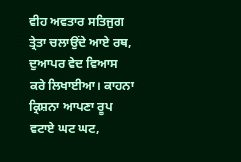ਵੀਹ ਅਵਤਾਰ ਸਤਿਜੁਗ ਤ੍ਰੇਤਾ ਚਲਾਉਂਦੇ ਆਏ ਰਥ, ਦੁਆਪਰ ਵੇਦ ਵਿਆਸ ਕਰੇ ਲਿਖਾਈਆ। ਕਾਹਨਾ ਕ੍ਰਿਸ਼ਨਾ ਆਪਣਾ ਰੂਪ ਵਟਾਏ ਘਟ ਘਟ,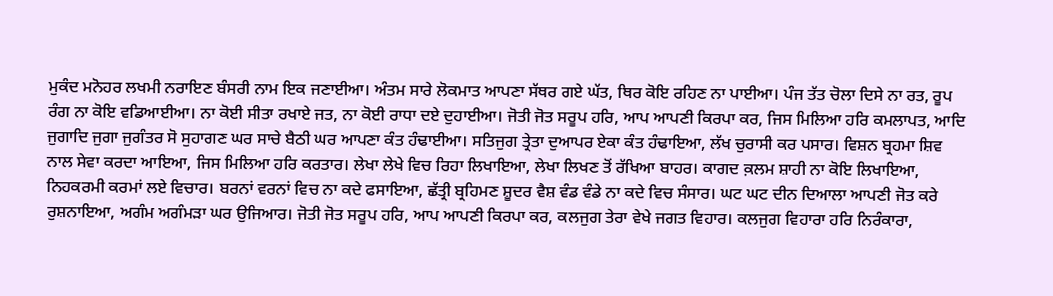ਮੁਕੰਦ ਮਨੋਹਰ ਲਖਮੀ ਨਰਾਇਣ ਬੰਸਰੀ ਨਾਮ ਇਕ ਜਣਾਈਆ। ਅੰਤਮ ਸਾਰੇ ਲੋਕਮਾਤ ਆਪਣਾ ਸੱਥਰ ਗਏ ਘੱਤ, ਥਿਰ ਕੋਇ ਰਹਿਣ ਨਾ ਪਾਈਆ। ਪੰਜ ਤੱਤ ਚੋਲਾ ਦਿਸੇ ਨਾ ਰਤ, ਰੂਪ ਰੰਗ ਨਾ ਕੋਇ ਵਡਿਆਈਆ। ਨਾ ਕੋਈ ਸੀਤਾ ਰਖਾਏ ਜਤ, ਨਾ ਕੋਈ ਰਾਧਾ ਦਏ ਦੁਹਾਈਆ। ਜੋਤੀ ਜੋਤ ਸਰੂਪ ਹਰਿ, ਆਪ ਆਪਣੀ ਕਿਰਪਾ ਕਰ, ਜਿਸ ਮਿਲਿਆ ਹਰਿ ਕਮਲਾਪਤ, ਆਦਿ ਜੁਗਾਦਿ ਜੁਗਾ ਜੁਗੰਤਰ ਸੋ ਸੁਹਾਗਣ ਘਰ ਸਾਚੇ ਬੈਠੀ ਘਰ ਆਪਣਾ ਕੰਤ ਹੰਢਾਈਆ। ਸਤਿਜੁਗ ਤ੍ਰੇਤਾ ਦੁਆਪਰ ਏਕਾ ਕੰਤ ਹੰਢਾਇਆ, ਲੱਖ ਚੁਰਾਸੀ ਕਰ ਪਸਾਰ। ਵਿਸ਼ਨ ਬ੍ਰਹਮਾ ਸ਼ਿਵ ਨਾਲ ਸੇਵਾ ਕਰਦਾ ਆਇਆ, ਜਿਸ ਮਿਲਿਆ ਹਰਿ ਕਰਤਾਰ। ਲੇਖਾ ਲੇਖੇ ਵਿਚ ਰਿਹਾ ਲਿਖਾਇਆ, ਲੇਖਾ ਲਿਖਣ ਤੋਂ ਰੱਖਿਆ ਬਾਹਰ। ਕਾਗਦ ਕ਼ਲਮ ਸ਼ਾਹੀ ਨਾ ਕੋਇ ਲਿਖਾਇਆ, ਨਿਹਕਰਮੀ ਕਰਮਾਂ ਲਏ ਵਿਚਾਰ। ਬਰਨਾਂ ਵਰਨਾਂ ਵਿਚ ਨਾ ਕਦੇ ਫਸਾਇਆ, ਛੱਤ੍ਰੀ ਬ੍ਰਹਿਮਣ ਸ਼ੂਦਰ ਵੈਸ਼ ਵੰਡ ਵੰਡੇ ਨਾ ਕਦੇ ਵਿਚ ਸੰਸਾਰ। ਘਟ ਘਟ ਦੀਨ ਦਿਆਲਾ ਆਪਣੀ ਜੋਤ ਕਰੇ ਰੁਸ਼ਨਾਇਆ, ਅਗੰਮ ਅਗੰਮੜਾ ਘਰ ਉਜਿਆਰ। ਜੋਤੀ ਜੋਤ ਸਰੂਪ ਹਰਿ, ਆਪ ਆਪਣੀ ਕਿਰਪਾ ਕਰ, ਕਲਜੁਗ ਤੇਰਾ ਵੇਖੇ ਜਗਤ ਵਿਹਾਰ। ਕਲਜੁਗ ਵਿਹਾਰਾ ਹਰਿ ਨਿਰੰਕਾਰਾ,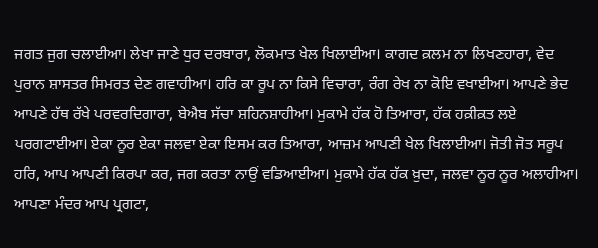ਜਗਤ ਜੁਗ ਚਲਾਈਆ। ਲੇਖਾ ਜਾਣੇ ਧੁਰ ਦਰਬਾਰਾ, ਲੋਕਮਾਤ ਖੇਲ ਖਿਲਾਈਆ। ਕਾਗਦ ਕ਼ਲਮ ਨਾ ਲਿਖਣਹਾਰਾ, ਵੇਦ ਪੁਰਾਨ ਸ਼ਾਸਤਰ ਸਿਮਰਤ ਦੇਣ ਗਵਾਹੀਆ। ਹਰਿ ਕਾ ਰੂਪ ਨਾ ਕਿਸੇ ਵਿਚਾਰਾ, ਰੰਗ ਰੇਖ ਨਾ ਕੋਇ ਵਖਾਈਆ। ਆਪਣੇ ਭੇਦ ਆਪਣੇ ਹੱਥ ਰੱਖੇ ਪਰਵਰਦਿਗਾਰਾ, ਬੇਐਬ ਸੱਚਾ ਸ਼ਹਿਨਸ਼ਾਹੀਆ। ਮੁਕਾਮੇ ਹੱਕ ਹੋ ਤਿਆਰਾ, ਹੱਕ ਹਕ਼ੀਕ਼ਤ ਲਏ ਪਰਗਟਾਈਆ। ਏਕਾ ਨੂਰ ਏਕਾ ਜਲਵਾ ਏਕਾ ਇਸਮ ਕਰ ਤਿਆਰਾ, ਆਜ਼ਮ ਆਪਣੀ ਖੇਲ ਖਿਲਾਈਆ। ਜੋਤੀ ਜੋਤ ਸਰੂਪ ਹਰਿ, ਆਪ ਆਪਣੀ ਕਿਰਪਾ ਕਰ, ਜਗ ਕਰਤਾ ਨਾਉਂ ਵਡਿਆਈਆ। ਮੁਕਾਮੇ ਹੱਕ ਹੱਕ ਖ਼ੁਦਾ, ਜਲਵਾ ਨੂਰ ਨੂਰ ਅਲਾਹੀਆ। ਆਪਣਾ ਮੰਦਰ ਆਪ ਪ੍ਰਗਟਾ,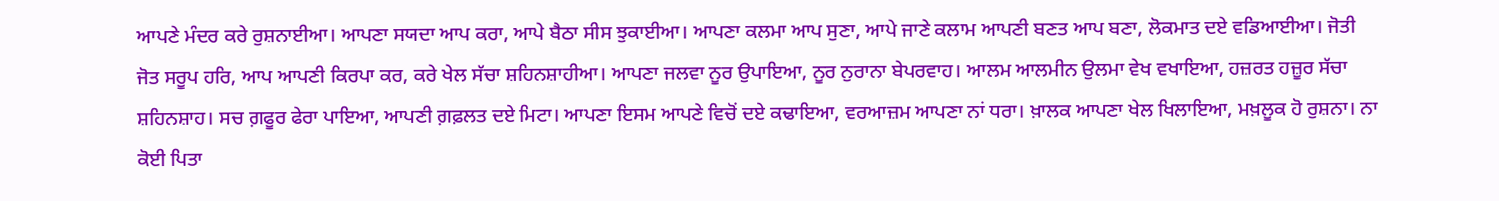ਆਪਣੇ ਮੰਦਰ ਕਰੇ ਰੁਸ਼ਨਾਈਆ। ਆਪਣਾ ਸਯਦਾ ਆਪ ਕਰਾ, ਆਪੇ ਬੈਠਾ ਸੀਸ ਝੁਕਾਈਆ। ਆਪਣਾ ਕਲਮਾ ਆਪ ਸੁਣਾ, ਆਪੇ ਜਾਣੇ ਕਲਾਮ ਆਪਣੀ ਬਣਤ ਆਪ ਬਣਾ, ਲੋਕਮਾਤ ਦਏ ਵਡਿਆਈਆ। ਜੋਤੀ ਜੋਤ ਸਰੂਪ ਹਰਿ, ਆਪ ਆਪਣੀ ਕਿਰਪਾ ਕਰ, ਕਰੇ ਖੇਲ ਸੱਚਾ ਸ਼ਹਿਨਸ਼ਾਹੀਆ। ਆਪਣਾ ਜਲਵਾ ਨੂਰ ਉਪਾਇਆ, ਨੂਰ ਨੁਰਾਨਾ ਬੇਪਰਵਾਹ। ਆਲਮ ਆਲਮੀਨ ਉਲਮਾ ਵੇਖ ਵਖਾਇਆ, ਹਜ਼ਰਤ ਹਜ਼ੂਰ ਸੱਚਾ ਸ਼ਹਿਨਸ਼ਾਹ। ਸਚ ਗ਼ਫੂਰ ਫੇਰਾ ਪਾਇਆ, ਆਪਣੀ ਗ਼ਫ਼ਲਤ ਦਏ ਮਿਟਾ। ਆਪਣਾ ਇਸਮ ਆਪਣੇ ਵਿਚੋਂ ਦਏ ਕਢਾਇਆ, ਵਰਆਜ਼ਮ ਆਪਣਾ ਨਾਂ ਧਰਾ। ਖ਼ਾਲਕ ਆਪਣਾ ਖੇਲ ਖਿਲਾਇਆ, ਮਖ਼ਲੂਕ ਹੋ ਰੁਸ਼ਨਾ। ਨਾ ਕੋਈ ਪਿਤਾ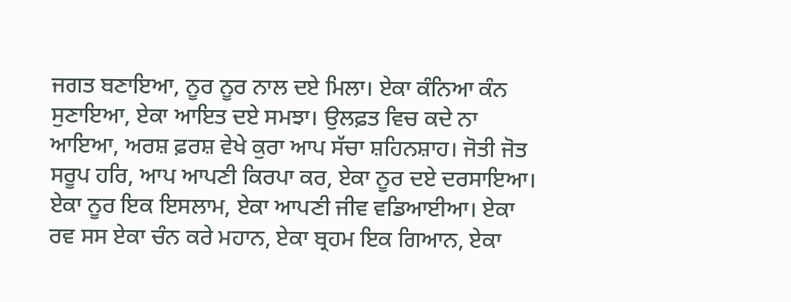ਜਗਤ ਬਣਾਇਆ, ਨੂਰ ਨੂਰ ਨਾਲ ਦਏ ਮਿਲਾ। ਏਕਾ ਕੰਨਿਆ ਕੰਨ ਸੁਣਾਇਆ, ਏਕਾ ਆਇਤ ਦਏ ਸਮਝਾ। ਉਲਫ਼ਤ ਵਿਚ ਕਦੇ ਨਾ ਆਇਆ, ਅਰਸ਼ ਫ਼ਰਸ਼ ਵੇਖੇ ਕੁਰਾ ਆਪ ਸੱਚਾ ਸ਼ਹਿਨਸ਼ਾਹ। ਜੋਤੀ ਜੋਤ ਸਰੂਪ ਹਰਿ, ਆਪ ਆਪਣੀ ਕਿਰਪਾ ਕਰ, ਏਕਾ ਨੂਰ ਦਏ ਦਰਸਾਇਆ। ਏਕਾ ਨੂਰ ਇਕ ਇਸਲਾਮ, ਏਕਾ ਆਪਣੀ ਜੀਵ ਵਡਿਆਈਆ। ਏਕਾ ਰਵ ਸਸ ਏਕਾ ਚੰਨ ਕਰੇ ਮਹਾਨ, ਏਕਾ ਬ੍ਰਹਮ ਇਕ ਗਿਆਨ, ਏਕਾ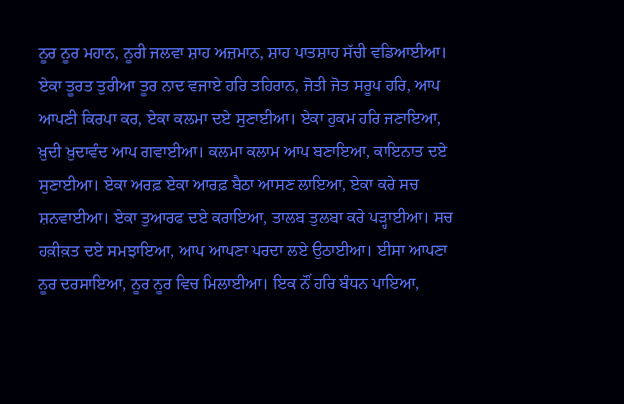ਨੂਰ ਨੂਰ ਮਹਾਨ, ਨੂਰੀ ਜਲਵਾ ਸ਼ਾਹ ਅਜ਼ਮਾਨ, ਸ਼ਾਹ ਪਾਤਸ਼ਾਹ ਸੱਚੀ ਵਡਿਆਈਆ। ਏਕਾ ਤੂਰਤ ਤੁਰੀਆ ਤੂਰ ਨਾਦ ਵਜਾਏ ਹਰਿ ਤਹਿਰਾਨ, ਜੋਤੀ ਜੋਤ ਸਰੂਪ ਹਰਿ, ਆਪ ਆਪਣੀ ਕਿਰਪਾ ਕਰ, ਏਕਾ ਕਲਮਾ ਦਏ ਸੁਣਾਈਆ। ਏਕਾ ਹੁਕਮ ਹਰਿ ਜਣਾਇਆ, ਖ਼ੁਦੀ ਖ਼ੁਦਾਵੰਦ ਆਪ ਗਵਾਈਆ। ਕਲਮਾ ਕਲਾਮ ਆਪ ਬਣਾਇਆ, ਕਾਇਨਾਤ ਦਏ ਸੁਣਾਈਆ। ਏਕਾ ਅਰਫ਼ ਏਕਾ ਆਰਫ਼ ਬੈਠਾ ਆਸਣ ਲਾਇਆ, ਏਕਾ ਕਰੇ ਸਚ ਸ਼ਨਵਾਈਆ। ਏਕਾ ਤੁਆਰਫ ਦਏ ਕਰਾਇਆ, ਤਾਲਬ ਤੁਲਬਾ ਕਰੇ ਪੜ੍ਹਾਈਆ। ਸਚ ਹਕ਼ੀਕ਼ਤ ਦਏ ਸਮਝਾਇਆ, ਆਪ ਆਪਣਾ ਪਰਦਾ ਲਏ ਉਠਾਈਆ। ਈਸਾ ਆਪਣਾ ਨੂਰ ਦਰਸਾਇਆ, ਨੂਰ ਨੂਰ ਵਿਚ ਮਿਲਾਈਆ। ਇਕ ਨੌਂ ਹਰਿ ਬੰਧਨ ਪਾਇਆ,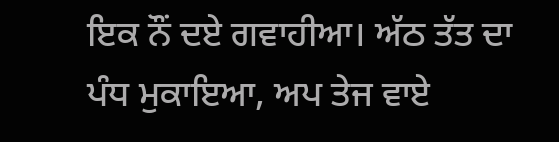ਇਕ ਨੌਂ ਦਏ ਗਵਾਹੀਆ। ਅੱਠ ਤੱਤ ਦਾ ਪੰਧ ਮੁਕਾਇਆ, ਅਪ ਤੇਜ ਵਾਏ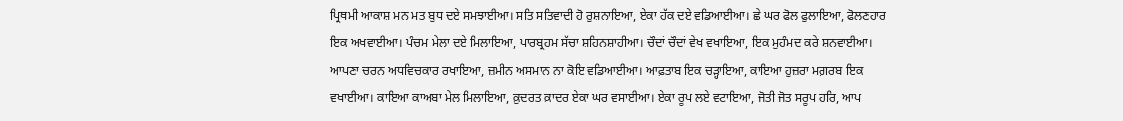ਪ੍ਰਿਥਮੀ ਆਕਾਸ਼ ਮਨ ਮਤ ਬੁਧ ਦਏ ਸਮਝਾਈਆ। ਸਤਿ ਸਤਿਵਾਦੀ ਹੋ ਰੁਸ਼ਨਾਇਆ, ਏਕਾ ਹੱਕ ਦਏ ਵਡਿਆਈਆ। ਛੇ ਘਰ ਫੋਲ ਫੁਲਾਇਆ, ਫੋਲਣਹਾਰ ਇਕ ਅਖਵਾਈਆ। ਪੰਚਮ ਮੇਲਾ ਦਏ ਮਿਲਾਇਆ, ਪਾਰਬ੍ਰਹਮ ਸੱਚਾ ਸ਼ਹਿਨਸ਼ਾਹੀਆ। ਚੌਦਾਂ ਚੌਦਾਂ ਵੇਖ ਵਖਾਇਆ, ਇਕ ਮੁਹੰਮਦ ਕਰੇ ਸ਼ਨਵਾਈਆ। ਆਪਣਾ ਚਰਨ ਅਧਵਿਚਕਾਰ ਰਖਾਇਆ, ਜ਼ਮੀਨ ਅਸਮਾਨ ਨਾ ਕੋਇ ਵਡਿਆਈਆ। ਆਫ਼ਤਾਬ ਇਕ ਚੜ੍ਹਾਇਆ, ਕਾਇਆ ਹੁਜ਼ਰਾ ਮਗ਼ਰਬ ਇਕ ਵਖਾਈਆ। ਕਾਇਆ ਕਾਅਬਾ ਮੇਲ ਮਿਲਾਇਆ, ਕ਼ੁਦਰਤ ਕ਼ਾਦਰ ਏਕਾ ਘਰ ਵਸਾਈਆ। ਏਕਾ ਰੂਪ ਲਏ ਵਟਾਇਆ, ਜੋਤੀ ਜੋਤ ਸਰੂਪ ਹਰਿ, ਆਪ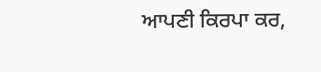ਆਪਣੀ ਕਿਰਪਾ ਕਰ,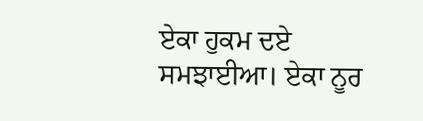ਏਕਾ ਹੁਕਮ ਦਏ ਸਮਝਾਈਆ। ਏਕਾ ਨੂਰ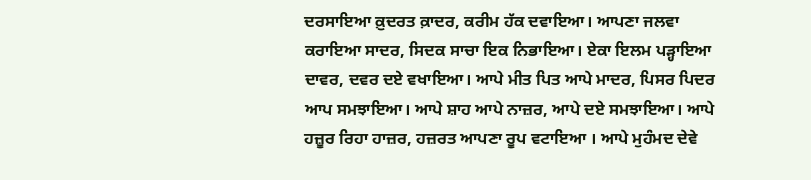ਦਰਸਾਇਆ ਕ਼ੁਦਰਤ ਕ਼ਾਦਰ, ਕਰੀਮ ਹੱਕ ਦਵਾਇਆ। ਆਪਣਾ ਜਲਵਾ ਕਰਾਇਆ ਸਾਦਰ, ਸਿਦਕ ਸਾਚਾ ਇਕ ਨਿਭਾਇਆ। ਏਕਾ ਇਲਮ ਪੜ੍ਹਾਇਆ ਦਾਵਰ, ਦਵਰ ਦਏ ਵਖਾਇਆ। ਆਪੇ ਮੀਤ ਪਿਤ ਆਪੇ ਮਾਦਰ, ਪਿਸਰ ਪਿਦਰ ਆਪ ਸਮਝਾਇਆ। ਆਪੇ ਸ਼ਾਹ ਆਪੇ ਨਾਜ਼ਰ, ਆਪੇ ਦਏ ਸਮਝਾਇਆ। ਆਪੇ ਹਜ਼ੂਰ ਰਿਹਾ ਹਾਜ਼ਰ, ਹਜ਼ਰਤ ਆਪਣਾ ਰੂਪ ਵਟਾਇਆ । ਆਪੇ ਮੁਹੰਮਦ ਦੇਵੇ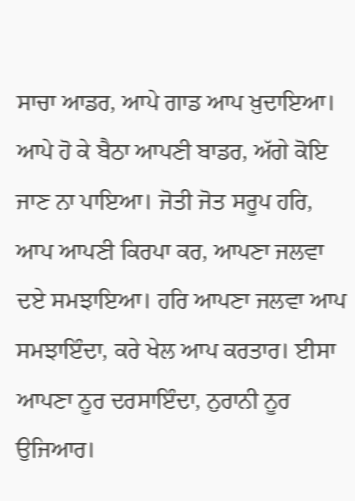ਸਾਚਾ ਆਡਰ, ਆਪੇ ਗਾਡ ਆਪ ਖ਼ੁਦਾਇਆ। ਆਪੇ ਹੋ ਕੇ ਬੈਠਾ ਆਪਣੀ ਬਾਡਰ, ਅੱਗੇ ਕੋਇ ਜਾਣ ਨਾ ਪਾਇਆ। ਜੋਤੀ ਜੋਤ ਸਰੂਪ ਹਰਿ, ਆਪ ਆਪਣੀ ਕਿਰਪਾ ਕਰ, ਆਪਣਾ ਜਲਵਾ ਦਏ ਸਮਝਾਇਆ। ਹਰਿ ਆਪਣਾ ਜਲਵਾ ਆਪ ਸਮਝਾਇੰਦਾ, ਕਰੇ ਖੇਲ ਆਪ ਕਰਤਾਰ। ਈਸਾ ਆਪਣਾ ਨੂਰ ਦਰਸਾਇੰਦਾ, ਨੁਰਾਨੀ ਨੂਰ ਉਜਿਆਰ।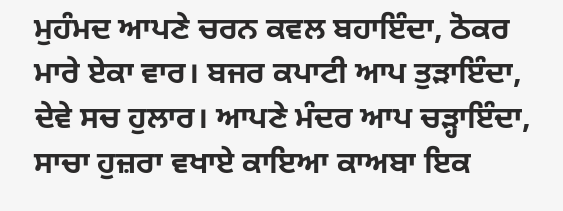ਮੁਹੰਮਦ ਆਪਣੇ ਚਰਨ ਕਵਲ ਬਹਾਇੰਦਾ, ਠੋਕਰ ਮਾਰੇ ਏਕਾ ਵਾਰ। ਬਜਰ ਕਪਾਟੀ ਆਪ ਤੁੜਾਇੰਦਾ, ਦੇਵੇ ਸਚ ਹੁਲਾਰ। ਆਪਣੇ ਮੰਦਰ ਆਪ ਚੜ੍ਹਾਇੰਦਾ, ਸਾਚਾ ਹੁਜ਼ਰਾ ਵਖਾਏ ਕਾਇਆ ਕਾਅਬਾ ਇਕ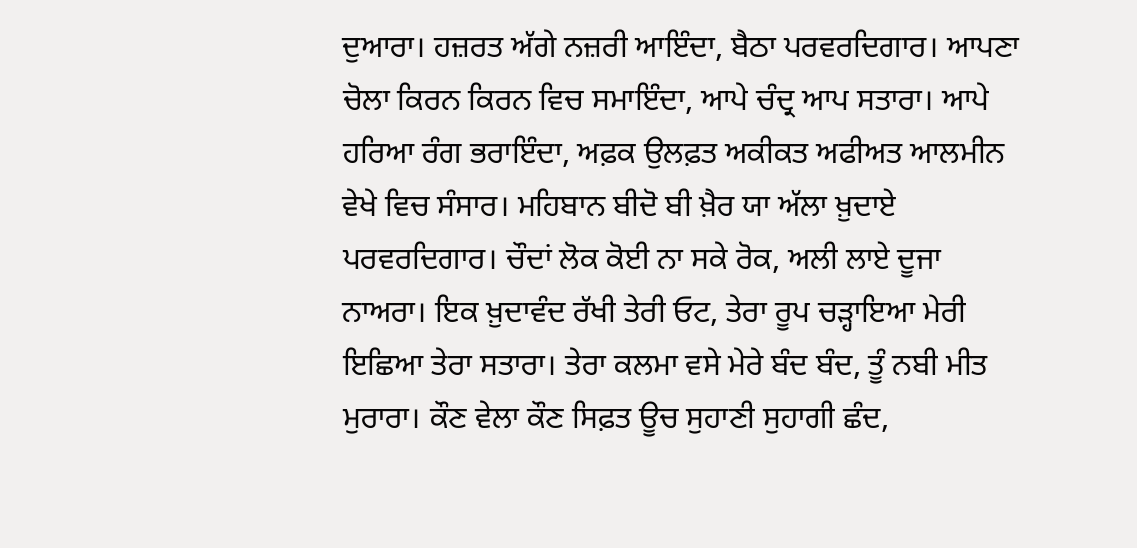ਦੁਆਰਾ। ਹਜ਼ਰਤ ਅੱਗੇ ਨਜ਼ਰੀ ਆਇੰਦਾ, ਬੈਠਾ ਪਰਵਰਦਿਗਾਰ। ਆਪਣਾ ਚੋਲਾ ਕਿਰਨ ਕਿਰਨ ਵਿਚ ਸਮਾਇੰਦਾ, ਆਪੇ ਚੰਦ੍ਰ ਆਪ ਸਤਾਰਾ। ਆਪੇ ਹਰਿਆ ਰੰਗ ਭਰਾਇੰਦਾ, ਅਫ਼ਕ ਉਲਫ਼ਤ ਅਕੀਕਤ ਅਫੀਅਤ ਆਲਮੀਨ ਵੇਖੇ ਵਿਚ ਸੰਸਾਰ। ਮਹਿਬਾਨ ਬੀਦੋ ਬੀ ਖ਼ੈਰ ਯਾ ਅੱਲਾ ਖ਼ੁਦਾਏ ਪਰਵਰਦਿਗਾਰ। ਚੌਦਾਂ ਲੋਕ ਕੋਈ ਨਾ ਸਕੇ ਰੋਕ, ਅਲੀ ਲਾਏ ਦੂਜਾ ਨਾਅਰਾ। ਇਕ ਖ਼ੁਦਾਵੰਦ ਰੱਖੀ ਤੇਰੀ ਓਟ, ਤੇਰਾ ਰੂਪ ਚੜ੍ਹਾਇਆ ਮੇਰੀ ਇਛਿਆ ਤੇਰਾ ਸਤਾਰਾ। ਤੇਰਾ ਕਲਮਾ ਵਸੇ ਮੇਰੇ ਬੰਦ ਬੰਦ, ਤੂੰ ਨਬੀ ਮੀਤ ਮੁਰਾਰਾ। ਕੌਣ ਵੇਲਾ ਕੌਣ ਸਿਫ਼ਤ ਊਚ ਸੁਹਾਣੀ ਸੁਹਾਗੀ ਛੰਦ,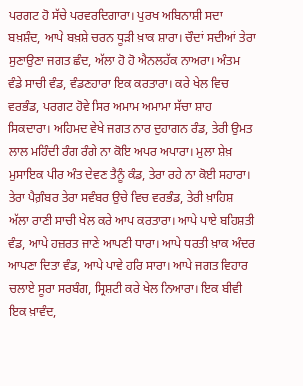ਪਰਗਟ ਹੋ ਸੱਚੇ ਪਰਵਰਦਿਗਾਰਾ। ਪੁਰਖ ਅਬਿਨਾਸ਼ੀ ਸਦਾ ਬਖ਼ਸ਼ੰਦ, ਆਪੇ ਬਖ਼ਸ਼ੇ ਚਰਨ ਧੂੜੀ ਖ਼ਾਕ ਸ਼ਾਰਾ। ਚੌਦਾਂ ਸਦੀਆਂ ਤੇਰਾ ਸੁਣਾਉਣਾ ਜਗਤ ਛੰਦ, ਅੱਲਾ ਹੋ ਹੋ ਐਨਲਹੱਕ ਨਾਅਰਾ। ਅੰਤਮ ਵੰਡੇ ਸਾਚੀ ਵੰਡ, ਵੰਡਣਹਾਰਾ ਇਕ ਕਰਤਾਰਾ। ਕਰੇ ਖੇਲ ਵਿਚ ਵਰਭੰਡ, ਪਰਗਟ ਹੋਵੇ ਸਿਰ ਅਮਾਮ ਅਮਾਮਾ ਸੱਚਾ ਸ਼ਾਹ ਸਿਕਦਾਰਾ। ਅਹਿਮਦ ਵੇਖੇ ਜਗਤ ਨਾਰ ਦੁਹਾਗਨ ਰੰਡ, ਤੇਰੀ ਉਮਤ ਲਾਲ ਮਹਿੰਦੀ ਰੰਗ ਰੰਗੇ ਨਾ ਕੋਇ ਅਪਰ ਅਪਾਰਾ। ਮੁਲਾ ਸ਼ੇਖ਼ ਮੁਸਾਇਕ ਪੀਰ ਅੰਤ ਦੇਵਣ ਤੈਨੂੰ ਕੰਡ, ਤੇਰਾ ਰਹੇ ਨਾ ਕੋਈ ਸਹਾਰਾ। ਤੇਰਾ ਪੈਗ਼ੰਬਰ ਤੇਰਾ ਸਵੰਬਰ ਉਚੇ ਵਿਚ ਵਰਭੰਡ, ਤੇਰੀ ਖ਼ਾਹਿਸ਼ ਅੱਲਾ ਰਾਣੀ ਸਾਚੀ ਖੇਲ ਕਰੇ ਆਪ ਕਰਤਾਰਾ। ਆਪੇ ਪਾਏ ਬਹਿਸ਼ਤੀ ਵੰਡ, ਆਪੇ ਹਜ਼ਰਤ ਜਾਣੇ ਆਪਣੀ ਧਾਰਾ। ਆਪੇ ਧਰਤੀ ਖ਼ਾਕ ਅੰਦਰ ਆਪਣਾ ਦਿਤਾ ਵੰਡ, ਆਪੇ ਪਾਵੇ ਹਰਿ ਸਾਰਾ। ਆਪੇ ਜਗਤ ਵਿਹਾਰ ਚਲਾਏ ਸੂਰਾ ਸਰਬੰਗ, ਸ੍ਰਿਸ਼ਟੀ ਕਰੇ ਖੇਲ ਨਿਆਰਾ। ਇਕ ਬੀਵੀ ਇਕ ਖ਼ਾਵੰਦ,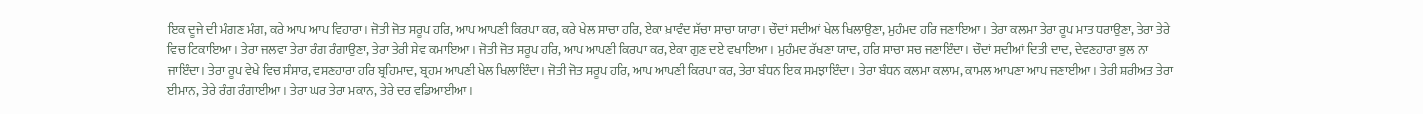ਇਕ ਦੂਜੇ ਦੀ ਮੰਗਣ ਮੰਗ, ਕਰੇ ਆਪ ਆਪ ਵਿਹਾਰਾ। ਜੋਤੀ ਜੋਤ ਸਰੂਪ ਹਰਿ, ਆਪ ਆਪਣੀ ਕਿਰਪਾ ਕਰ, ਕਰੇ ਖੇਲ ਸਾਚਾ ਹਰਿ, ਏਕਾ ਖ਼ਾਵੰਦ ਸੱਚਾ ਸਾਚਾ ਯਾਰਾ। ਚੌਦਾਂ ਸਦੀਆਂ ਖੇਲ ਖਿਲਾਉਣਾ, ਮੁਹੰਮਦ ਹਰਿ ਜਣਾਇਆ। ਤੇਰਾ ਕਲਮਾ ਤੇਰਾ ਰੂਪ ਮਾਤ ਧਰਾਉਣਾ, ਤੇਰਾ ਤੇਰੇ ਵਿਚ ਟਿਕਾਇਆ। ਤੇਰਾ ਜਲਵਾ ਤੇਰਾ ਰੰਗ ਰੰਗਾਉਣਾ, ਤੇਰਾ ਤੇਰੀ ਸੇਵ ਕਮਾਇਆ। ਜੋਤੀ ਜੋਤ ਸਰੂਪ ਹਰਿ, ਆਪ ਆਪਣੀ ਕਿਰਪਾ ਕਰ, ਏਕਾ ਗੁਣ ਦਏ ਵਖਾਇਆ। ਮੁਹੰਮਦ ਰੱਖਣਾ ਯਾਦ, ਹਰਿ ਸਾਚਾ ਸਚ ਜਣਾਇੰਦਾ। ਚੌਦਾਂ ਸਦੀਆਂ ਦਿਤੀ ਦਾਦ, ਦੇਵਣਹਾਰਾ ਭੁਲ ਨਾ ਜਾਇੰਦਾ। ਤੇਰਾ ਰੂਪ ਵੇਖੇ ਵਿਚ ਸੰਸਾਰ, ਵਸਣਹਾਰਾ ਹਰਿ ਬ੍ਰਹਿਮਾਦ, ਬ੍ਰਹਮ ਆਪਣੀ ਖੇਲ ਖਿਲਾਇੰਦਾ। ਜੋਤੀ ਜੋਤ ਸਰੂਪ ਹਰਿ, ਆਪ ਆਪਣੀ ਕਿਰਪਾ ਕਰ, ਤੇਰਾ ਬੰਧਨ ਇਕ ਸਮਝਾਇੰਦਾ। ਤੇਰਾ ਬੰਧਨ ਕਲਮਾ ਕਲਾਮ, ਕਾਮਲ ਆਪਣਾ ਆਪ ਜਣਾਈਆ। ਤੇਰੀ ਸ਼ਰੀਅਤ ਤੇਰਾ ਈਮਾਨ, ਤੇਰੇ ਰੰਗ ਰੰਗਾਈਆ। ਤੇਰਾ ਘਰ ਤੇਰਾ ਮਕਾਨ, ਤੇਰੇ ਦਰ ਵਡਿਆਈਆ।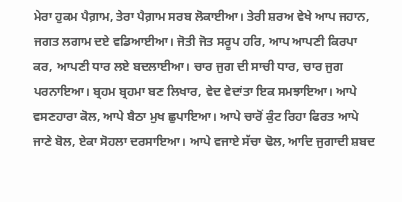ਮੇਰਾ ਹੁਕਮ ਪੈਗ਼ਾਮ, ਤੇਰਾ ਪੈਗ਼ਾਮ ਸਰਬ ਲੋਕਾਈਆ। ਤੇਰੀ ਸ਼ਰਅ ਵੇਖੇ ਆਪ ਜਹਾਨ, ਜਗਤ ਲਗਾਮ ਦਏ ਵਡਿਆਈਆ। ਜੋਤੀ ਜੋਤ ਸਰੂਪ ਹਰਿ, ਆਪ ਆਪਣੀ ਕਿਰਪਾ ਕਰ, ਆਪਣੀ ਧਾਰ ਲਏ ਬਦਲਾਈਆ। ਚਾਰ ਜੁਗ ਦੀ ਸਾਚੀ ਧਾਰ, ਚਾਰ ਜੁਗ ਪਰਨਾਇਆ। ਬ੍ਰਹਮ ਬ੍ਰਹਮਾ ਬਣ ਲਿਖਾਰ, ਵੇਦ ਵੇਦਾਂਤਾ ਇਕ ਸਮਝਾਇਆ। ਆਪੇ ਵਸਣਹਾਰਾ ਕੋਲ, ਆਪੇ ਬੈਠਾ ਮੁਖ ਛੁਪਾਇਆ। ਆਪੇ ਚਾਰੋਂ ਕੁੰਟ ਰਿਹਾ ਫਿਰਤ ਆਪੇ ਜਾਣੇ ਬੋਲ, ਏਕਾ ਸੋਹਲਾ ਦਰਸਾਇਆ। ਆਪੇ ਵਜਾਏ ਸੱਚਾ ਢੋਲ, ਆਦਿ ਜੁਗਾਦੀ ਸ਼ਬਦ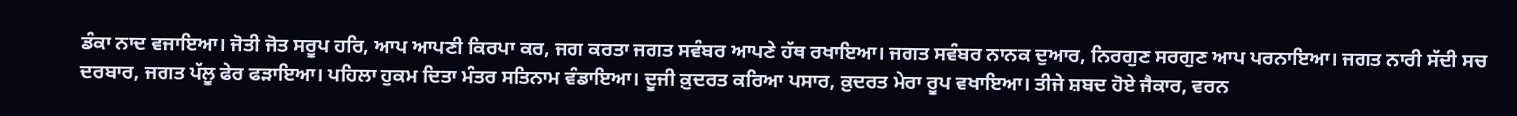ਡੰਕਾ ਨਾਦ ਵਜਾਇਆ। ਜੋਤੀ ਜੋਤ ਸਰੂਪ ਹਰਿ, ਆਪ ਆਪਣੀ ਕਿਰਪਾ ਕਰ, ਜਗ ਕਰਤਾ ਜਗਤ ਸਵੰਬਰ ਆਪਣੇ ਹੱਥ ਰਖਾਇਆ। ਜਗਤ ਸਵੰਬਰ ਨਾਨਕ ਦੁਆਰ, ਨਿਰਗੁਣ ਸਰਗੁਣ ਆਪ ਪਰਨਾਇਆ। ਜਗਤ ਨਾਰੀ ਸੱਦੀ ਸਚ ਦਰਬਾਰ, ਜਗਤ ਪੱਲੂ ਫੇਰ ਫੜਾਇਆ। ਪਹਿਲਾ ਹੁਕਮ ਦਿਤਾ ਮੰਤਰ ਸਤਿਨਾਮ ਵੰਡਾਇਆ। ਦੂਜੀ ਕ਼ੁਦਰਤ ਕਰਿਆ ਪਸਾਰ, ਕ਼ੁਦਰਤ ਮੇਰਾ ਰੂਪ ਵਖਾਇਆ। ਤੀਜੇ ਸ਼ਬਦ ਹੋਏ ਜੈਕਾਰ, ਵਰਨ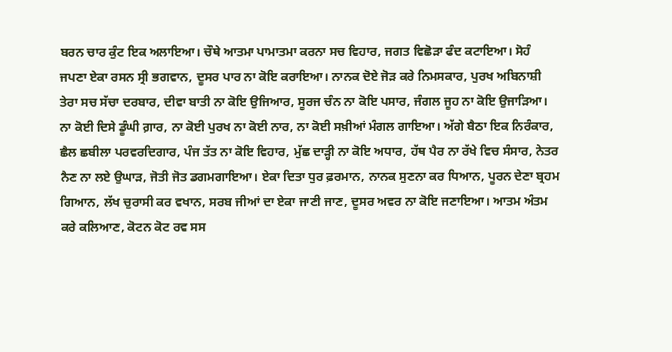ਬਰਨ ਚਾਰ ਕੁੰਟ ਇਕ ਅਲਾਇਆ। ਚੌਥੇ ਆਤਮਾ ਪਾਮਾਤਮਾ ਕਰਨਾ ਸਚ ਵਿਹਾਰ, ਜਗਤ ਵਿਛੋੜਾ ਫੰਦ ਕਟਾਇਆ। ਸੋਹੰ ਜਪਣਾ ਏਕਾ ਰਸਨ ਸ੍ਰੀ ਭਗਵਾਨ, ਦੂਸਰ ਪਾਰ ਨਾ ਕੋਇ ਕਰਾਇਆ। ਨਾਨਕ ਦੋਏ ਜੋੜ ਕਰੇ ਨਿਮਸਕਾਰ, ਪੁਰਖ ਅਬਿਨਾਸ਼ੀ ਤੇਰਾ ਸਚ ਸੱਚਾ ਦਰਬਾਰ, ਦੀਵਾ ਬਾਤੀ ਨਾ ਕੋਇ ਉਜਿਆਰ, ਸੂਰਜ ਚੰਨ ਨਾ ਕੋਇ ਪਸਾਰ, ਜੰਗਲ ਜੂਹ ਨਾ ਕੋਇ ਉਜਾੜਿਆ। ਨਾ ਕੋਈ ਦਿਸੇ ਡੂੰਘੀ ਗ਼ਾਰ, ਨਾ ਕੋਈ ਪੁਰਖ ਨਾ ਕੋਈ ਨਾਰ, ਨਾ ਕੋਈ ਸਖ਼ੀਆਂ ਮੰਗਲ ਗਾਇਆ। ਅੱਗੇ ਬੈਠਾ ਇਕ ਨਿਰੰਕਾਰ, ਛੈਲ ਛਬੀਲਾ ਪਰਵਰਦਿਗਾਰ, ਪੰਜ ਤੱਤ ਨਾ ਕੋਇ ਵਿਹਾਰ, ਮੁੱਛ ਦਾੜ੍ਹੀ ਨਾ ਕੋਇ ਅਧਾਰ, ਹੱਥ ਪੈਰ ਨਾ ਰੱਖੇ ਵਿਚ ਸੰਸਾਰ, ਨੇਤਰ ਨੈਣ ਨਾ ਲਏ ਉਘਾੜ, ਜੋਤੀ ਜੋਤ ਡਗਮਗਾਇਆ। ਏਕਾ ਦਿਤਾ ਧੁਰ ਫ਼ਰਮਾਨ, ਨਾਨਕ ਸੁਣਨਾ ਕਰ ਧਿਆਨ, ਪੂਰਨ ਦੇਣਾ ਬ੍ਰਹਮ ਗਿਆਨ, ਲੱਖ ਚੁਰਾਸੀ ਕਰ ਵਖਾਨ, ਸਰਬ ਜੀਆਂ ਦਾ ਏਕਾ ਜਾਣੀ ਜਾਣ, ਦੂਸਰ ਅਵਰ ਨਾ ਕੋਇ ਜਣਾਇਆ। ਆਤਮ ਅੰਤਮ ਕਰੇ ਕਲਿਆਣ, ਕੋਟਨ ਕੋਟ ਰਵ ਸਸ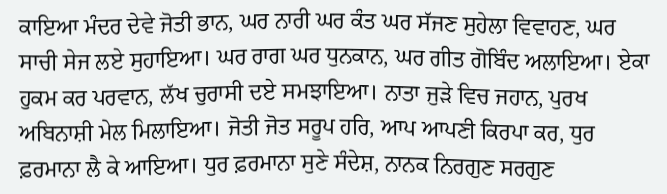ਕਾਇਆ ਮੰਦਰ ਦੇਵੇ ਜੋਤੀ ਭਾਨ, ਘਰ ਨਾਰੀ ਘਰ ਕੰਤ ਘਰ ਸੱਜਣ ਸੁਹੇਲਾ ਵਿਵਾਹਣ, ਘਰ ਸਾਚੀ ਸੇਜ ਲਏ ਸੁਹਾਇਆ। ਘਰ ਰਾਗ ਘਰ ਧੁਨਕਾਨ, ਘਰ ਗੀਤ ਗੋਬਿੰਦ ਅਲਾਇਆ। ਏਕਾ ਹੁਕਮ ਕਰ ਪਰਵਾਨ, ਲੱਖ ਚੁਰਾਸੀ ਦਏ ਸਮਝਾਇਆ। ਨਾਤਾ ਜੁੜੇ ਵਿਚ ਜਹਾਨ, ਪੁਰਖ ਅਬਿਨਾਸ਼ੀ ਮੇਲ ਮਿਲਾਇਆ। ਜੋਤੀ ਜੋਤ ਸਰੂਪ ਹਰਿ, ਆਪ ਆਪਣੀ ਕਿਰਪਾ ਕਰ, ਧੁਰ ਫ਼ਰਮਾਨਾ ਲੈ ਕੇ ਆਇਆ। ਧੁਰ ਫ਼ਰਮਾਨਾ ਸੁਣੇ ਸੰਦੇਸ਼, ਨਾਨਕ ਨਿਰਗੁਣ ਸਰਗੁਣ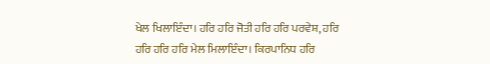ਖੇਲ ਖਿਲਾਇੰਦਾ। ਹਰਿ ਹਰਿ ਜੋਤੀ ਹਰਿ ਹਰਿ ਪਰਵੇਸ਼, ਹਰਿ ਹਰਿ ਹਰਿ ਹਰਿ ਮੇਲ ਮਿਲਾਇੰਦਾ। ਕਿਰਪਾਨਿਧ ਹਰਿ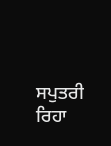ਸਪੁਤਰੀ ਰਿਹਾ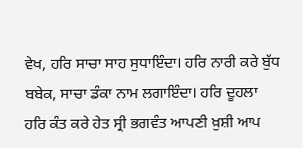ਵੇਖ, ਹਰਿ ਸਾਚਾ ਸਾਹ ਸੁਧਾਇੰਦਾ। ਹਰਿ ਨਾਰੀ ਕਰੇ ਬੁੱਧ ਬਬੇਕ, ਸਾਚਾ ਡੰਕਾ ਨਾਮ ਲਗਾਇੰਦਾ। ਹਰਿ ਦੂਹਲਾ ਹਰਿ ਕੰਤ ਕਰੇ ਹੇਤ ਸ੍ਰੀ ਭਗਵੰਤ ਆਪਣੀ ਖ਼ੁਸ਼ੀ ਆਪ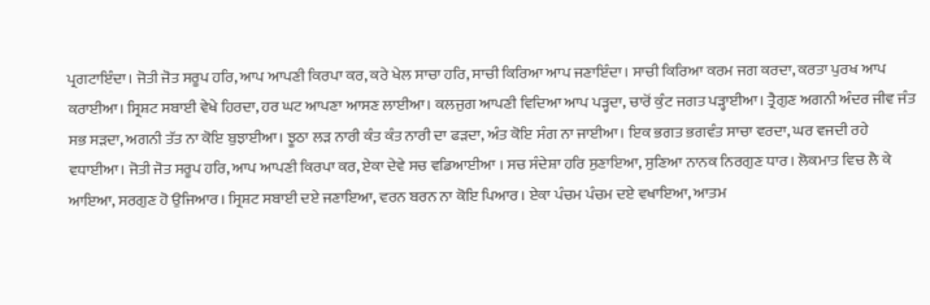ਪ੍ਰਗਟਾਇੰਦਾ। ਜੋਤੀ ਜੋਤ ਸਰੂਪ ਹਰਿ, ਆਪ ਆਪਣੀ ਕਿਰਪਾ ਕਰ, ਕਰੇ ਖੇਲ ਸਾਚਾ ਹਰਿ, ਸਾਚੀ ਕਿਰਿਆ ਆਪ ਜਣਾਇੰਦਾ। ਸਾਚੀ ਕਿਰਿਆ ਕਰਮ ਜਗ ਕਰਦਾ, ਕਰਤਾ ਪੁਰਖ ਆਪ ਕਰਾਈਆ। ਸ੍ਰਿਸ਼ਟ ਸਬਾਈ ਵੇਖੇ ਹਿਰਦਾ, ਹਰ ਘਟ ਆਪਣਾ ਆਸਣ ਲਾਈਆ। ਕਲਜੁਗ ਆਪਣੀ ਵਿਦਿਆ ਆਪ ਪੜ੍ਹਦਾ, ਚਾਰੋਂ ਕੁੰਟ ਜਗਤ ਪੜ੍ਹਾਈਆ। ਤ੍ਰੈਗੁਣ ਅਗਨੀ ਅੰਦਰ ਜੀਵ ਜੰਤ ਸਭ ਸੜਦਾ, ਅਗਨੀ ਤੱਤ ਨਾ ਕੋਇ ਬੁਝਾਈਆ। ਝੂਠਾ ਲੜ ਨਾਰੀ ਕੰਤ ਕੰਤ ਨਾਰੀ ਦਾ ਫੜਦਾ, ਅੰਤ ਕੋਇ ਸੰਗ ਨਾ ਜਾਈਆ। ਇਕ ਭਗਤ ਭਗਵੰਤ ਸਾਚਾ ਵਰਦਾ, ਘਰ ਵਜਦੀ ਰਹੇ ਵਧਾਈਆ। ਜੋਤੀ ਜੋਤ ਸਰੂਪ ਹਰਿ, ਆਪ ਆਪਣੀ ਕਿਰਪਾ ਕਰ, ਏਕਾ ਦੇਵੇ ਸਚ ਵਡਿਆਈਆ । ਸਚ ਸੰਦੇਸ਼ਾ ਹਰਿ ਸੁਣਾਇਆ, ਸੁਣਿਆ ਨਾਨਕ ਨਿਰਗੁਣ ਧਾਰ। ਲੋਕਮਾਤ ਵਿਚ ਲੈ ਕੇ ਆਇਆ, ਸਰਗੁਣ ਹੋ ਉਜਿਆਰ। ਸ੍ਰਿਸ਼ਟ ਸਬਾਈ ਦਏ ਜਣਾਇਆ, ਵਰਨ ਬਰਨ ਨਾ ਕੋਇ ਪਿਆਰ। ਏਕਾ ਪੰਚਮ ਪੰਚਮ ਦਏ ਵਖਾਇਆ, ਆਤਮ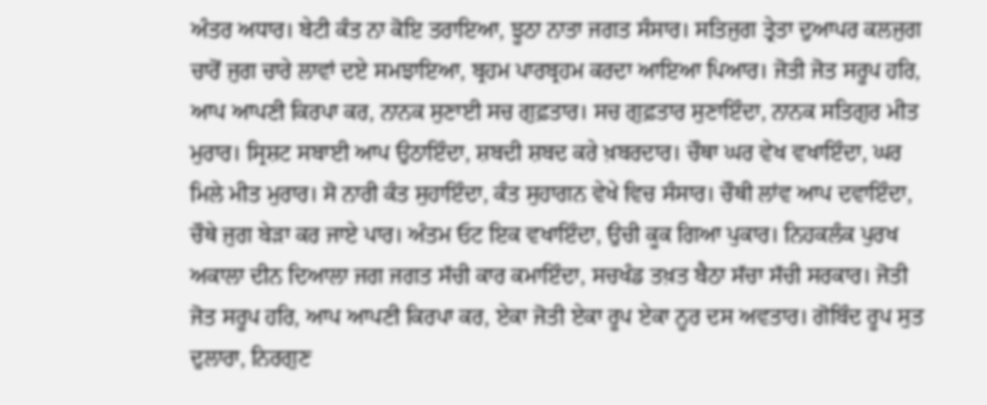ਅੰਤਰ ਅਧਾਰ। ਬੇਟੀ ਕੰਤ ਨਾ ਕੋਇ ਤਰਾਇਆ, ਝੂਠਾ ਨਾਤਾ ਜਗਤ ਸੰਸਾਰ। ਸਤਿਜੁਗ ਤ੍ਰੇਤਾ ਦੁਆਪਰ ਕਲਜੁਗ ਚਾਰੋਂ ਜੁਗ ਚਾਰੇ ਲਾਵਾਂ ਦਏ ਸਮਝਾਇਆ, ਬ੍ਰਹਮ ਪਾਰਬ੍ਰਹਮ ਕਰਦਾ ਆਇਆ ਪਿਆਰ। ਜੋਤੀ ਜੋਤ ਸਰੂਪ ਹਰਿ, ਆਪ ਆਪਣੀ ਕਿਰਪਾ ਕਰ, ਨਾਨਕ ਸੁਣਾਈ ਸਚ ਗੁਫ਼ਤਾਰ। ਸਚ ਗੁਫ਼ਤਾਰ ਸੁਣਾਇੰਦਾ, ਨਾਨਕ ਸਤਿਗੁਰ ਮੀਤ ਮੁਰਾਰ। ਸ੍ਰਿਸ਼ਟ ਸਬਾਈ ਆਪ ਉਠਾਇੰਦਾ, ਸ਼ਬਦੀ ਸ਼ਬਦ ਕਰੇ ਖ਼ਬਰਦਾਰ। ਚੌਥਾ ਘਰ ਵੇਖ ਵਖਾਇੰਦਾ, ਘਰ ਮਿਲੇ ਮੀਤ ਮੁਰਾਰ। ਸੋ ਨਾਰੀ ਕੰਤ ਸੁਹਾਇੰਦਾ, ਕੰਤ ਸੁਹਾਗਨ ਵੇਖੇ ਵਿਚ ਸੰਸਾਰ। ਚੌਥੀ ਲਾਂਵ ਆਪ ਦਵਾਇੰਦਾ, ਚੌਥੇ ਜੁਗ ਬੇੜਾ ਕਰ ਜਾਏ ਪਾਰ। ਅੰਤਮ ਓਟ ਇਕ ਵਖਾਇੰਦਾ, ਉਚੀ ਕੂਕ ਗਿਆ ਪੁਕਾਰ। ਨਿਹਕਲੰਕ ਪੁਰਖ ਅਕਾਲਾ ਦੀਨ ਦਿਆਲਾ ਜਗ ਜਗਤ ਸੱਚੀ ਕਾਰ ਕਮਾਇੰਦਾ, ਸਚਖੰਡ ਤਖ਼ਤ ਬੈਠਾ ਸੱਚਾ ਸੱਚੀ ਸਰਕਾਰ। ਜੋਤੀ ਜੋਤ ਸਰੂਪ ਹਰਿ, ਆਪ ਆਪਣੀ ਕਿਰਪਾ ਕਰ, ਏਕਾ ਜੋਤੀ ਏਕਾ ਰੂਪ ਏਕਾ ਨੂਰ ਦਸ ਅਵਤਾਰ। ਗੋਬਿੰਦ ਰੂਪ ਸੁਤ ਦੁਲਾਰਾ, ਨਿਰਗੁਣ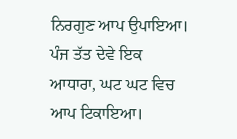ਨਿਰਗੁਣ ਆਪ ਉਪਾਇਆ। ਪੰਜ ਤੱਤ ਦੇਵੇ ਇਕ ਆਧਾਰਾ, ਘਟ ਘਟ ਵਿਚ ਆਪ ਟਿਕਾਇਆ।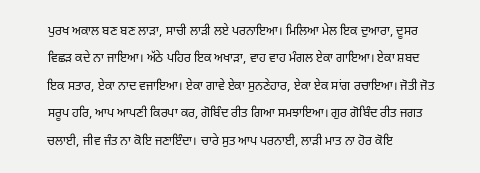ਪੁਰਖ ਅਕਾਲ ਬਣ ਬਣ ਲਾੜਾ, ਸਾਚੀ ਲਾੜੀ ਲਏ ਪਰਨਾਇਆ। ਮਿਲਿਆ ਮੇਲ ਇਕ ਦੁਆਰਾ, ਦੂਸਰ ਵਿਛੜ ਕਦੇ ਨਾ ਜਾਇਆ। ਅੱਠੇ ਪਹਿਰ ਇਕ ਅਖਾੜਾ, ਵਾਹ ਵਾਹ ਮੰਗਲ ਏਕਾ ਗਾਇਆ। ਏਕਾ ਸ਼ਬਦ ਇਕ ਸਤਾਰ, ਏਕਾ ਨਾਦ ਵਜਾਇਆ। ਏਕਾ ਗਾਵੇ ਏਕਾ ਸੁਨਣੇਹਾਰ, ਏਕਾ ਏਕ ਸਾਂਗ ਰਚਾਇਆ। ਜੋਤੀ ਜੋਤ ਸਰੂਪ ਹਰਿ, ਆਪ ਆਪਣੀ ਕਿਰਪਾ ਕਰ, ਗੋਬਿੰਦ ਰੀਤ ਗਿਆ ਸਮਝਾਇਆ। ਗੁਰ ਗੋਬਿੰਦ ਰੀਤ ਜਗਤ ਚਲਾਈ, ਜੀਵ ਜੰਤ ਨਾ ਕੋਇ ਜਣਾਇੰਦਾ। ਚਾਰੇ ਸੁਤ ਆਪ ਪਰਨਾਈ, ਲਾੜੀ ਮਾਤ ਨਾ ਹੋਰ ਕੋਇ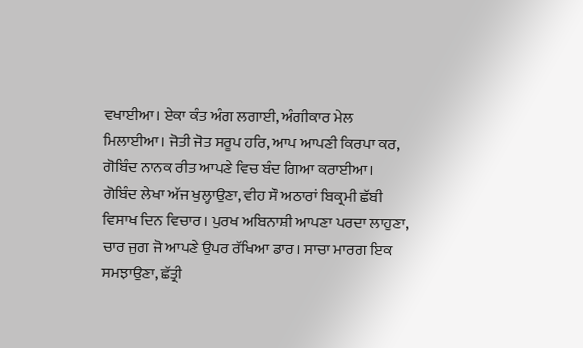ਵਖਾਈਆ। ਏਕਾ ਕੰਤ ਅੰਗ ਲਗਾਈ, ਅੰਗੀਕਾਰ ਮੇਲ ਮਿਲਾਈਆ। ਜੋਤੀ ਜੋਤ ਸਰੂਪ ਹਰਿ, ਆਪ ਆਪਣੀ ਕਿਰਪਾ ਕਰ, ਗੋਬਿੰਦ ਨਾਨਕ ਰੀਤ ਆਪਣੇ ਵਿਚ ਬੰਦ ਗਿਆ ਕਰਾਈਆ। ਗੋਬਿੰਦ ਲੇਖਾ ਅੱਜ ਖੁਲ੍ਹਾਉਣਾ, ਵੀਹ ਸੌ ਅਠਾਰਾਂ ਬਿਕ੍ਰਮੀ ਛੱਬੀ ਵਿਸਾਖ ਦਿਨ ਵਿਚਾਰ। ਪੁਰਖ ਅਬਿਨਾਸ਼ੀ ਆਪਣਾ ਪਰਦਾ ਲਾਹੁਣਾ, ਚਾਰ ਜੁਗ ਜੋ ਆਪਣੇ ਉਪਰ ਰੱਖਿਆ ਡਾਰ। ਸਾਚਾ ਮਾਰਗ ਇਕ ਸਮਝਾਉਣਾ, ਛੱਤ੍ਰੀ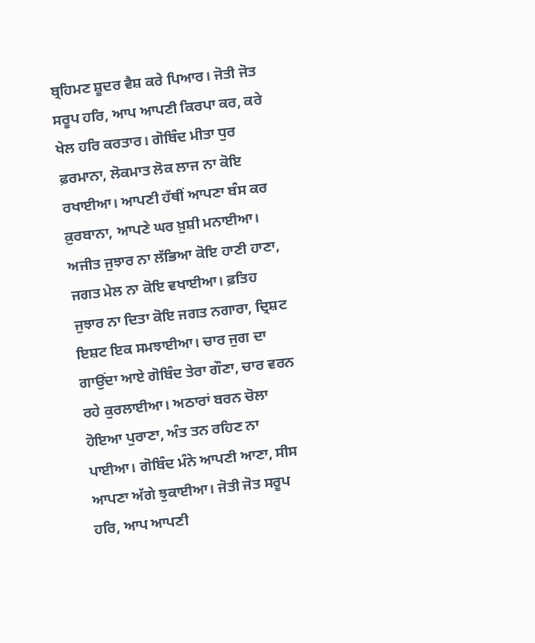ਬ੍ਰਹਿਮਣ ਸ਼ੂਦਰ ਵੈਸ਼ ਕਰੇ ਪਿਆਰ। ਜੋਤੀ ਜੋਤ ਸਰੂਪ ਹਰਿ, ਆਪ ਆਪਣੀ ਕਿਰਪਾ ਕਰ, ਕਰੇ ਖੇਲ ਹਰਿ ਕਰਤਾਰ। ਗੋਬਿੰਦ ਮੀਤਾ ਧੁਰ ਫ਼ਰਮਾਨਾ, ਲੋਕਮਾਤ ਲੋਕ ਲਾਜ ਨਾ ਕੋਇ ਰਖਾਈਆ। ਆਪਣੀ ਹੱਥੀਂ ਆਪਣਾ ਬੰਸ ਕਰ ਕ਼ੁਰਬਾਨਾ, ਆਪਣੇ ਘਰ ਖ਼ੁਸ਼ੀ ਮਨਾਈਆ। ਅਜੀਤ ਜੁਝਾਰ ਨਾ ਲੱਭਿਆ ਕੋਇ ਹਾਣੀ ਹਾਣਾ, ਜਗਤ ਮੇਲ ਨਾ ਕੋਇ ਵਖਾਈਆ। ਫ਼ਤਿਹ ਜੁਝਾਰ ਨਾ ਦਿਤਾ ਕੋਇ ਜਗਤ ਨਗਾਰਾ, ਦ੍ਰਿਸ਼ਟ ਇਸ਼ਟ ਇਕ ਸਮਝਾਈਆ। ਚਾਰ ਜੁਗ ਦਾ ਗਾਉਂਦਾ ਆਏ ਗੋਬਿੰਦ ਤੇਰਾ ਗੌਣਾ, ਚਾਰ ਵਰਨ ਰਹੇ ਕੁਰਲਾਈਆ। ਅਠਾਰਾਂ ਬਰਨ ਚੋਲਾ ਹੋਇਆ ਪੁਰਾਣਾ, ਅੰਤ ਤਨ ਰਹਿਣ ਨਾ ਪਾਈਆ। ਗੋਬਿੰਦ ਮੰਨੇ ਆਪਣੀ ਆਣਾ, ਸੀਸ ਆਪਣਾ ਅੱਗੇ ਝੁਕਾਈਆ। ਜੋਤੀ ਜੋਤ ਸਰੂਪ ਹਰਿ, ਆਪ ਆਪਣੀ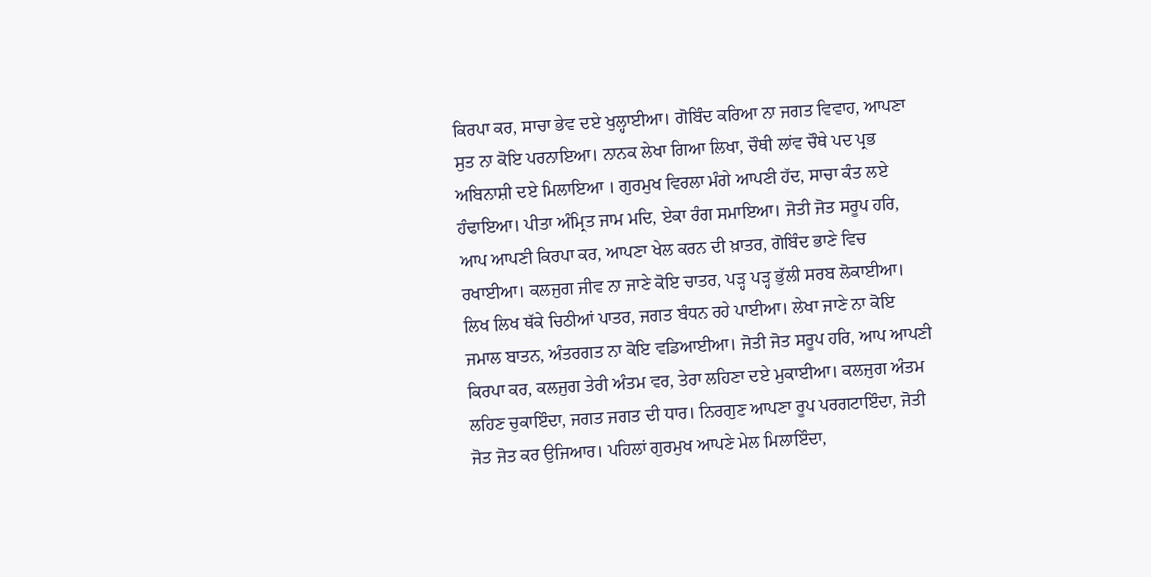ਕਿਰਪਾ ਕਰ, ਸਾਚਾ ਭੇਵ ਦਏ ਖੁਲ੍ਹਾਈਆ। ਗੋਬਿੰਦ ਕਰਿਆ ਨਾ ਜਗਤ ਵਿਵਾਹ, ਆਪਣਾ ਸੁਤ ਨਾ ਕੋਇ ਪਰਨਾਇਆ। ਨਾਨਕ ਲੇਖਾ ਗਿਆ ਲਿਖਾ, ਚੌਥੀ ਲਾਂਵ ਚੌਥੇ ਪਦ ਪ੍ਰਭ ਅਬਿਨਾਸ਼ੀ ਦਏ ਮਿਲਾਇਆ । ਗੁਰਮੁਖ ਵਿਰਲਾ ਮੰਗੇ ਆਪਣੀ ਹੱਦ, ਸਾਚਾ ਕੰਤ ਲਏ ਹੰਢਾਇਆ। ਪੀਤਾ ਅੰਮ੍ਰਿਤ ਜਾਮ ਮਦਿ, ਏਕਾ ਰੰਗ ਸਮਾਇਆ। ਜੋਤੀ ਜੋਤ ਸਰੂਪ ਹਰਿ, ਆਪ ਆਪਣੀ ਕਿਰਪਾ ਕਰ, ਆਪਣਾ ਖੇਲ ਕਰਨ ਦੀ ਖ਼ਾਤਰ, ਗੋਬਿੰਦ ਭਾਣੇ ਵਿਚ ਰਖਾਈਆ। ਕਲਜੁਗ ਜੀਵ ਨਾ ਜਾਣੇ ਕੋਇ ਚਾਤਰ, ਪੜ੍ਹ ਪੜ੍ਹ ਭੁੱਲੀ ਸਰਬ ਲੋਕਾਈਆ। ਲਿਖ ਲਿਖ ਥੱਕੇ ਚਿਠੀਆਂ ਪਾਤਰ, ਜਗਤ ਬੰਧਨ ਰਹੇ ਪਾਈਆ। ਲੇਖਾ ਜਾਣੇ ਨਾ ਕੋਇ ਜਮਾਲ ਬਾਤਨ, ਅੰਤਰਗਤ ਨਾ ਕੋਇ ਵਡਿਆਈਆ। ਜੋਤੀ ਜੋਤ ਸਰੂਪ ਹਰਿ, ਆਪ ਆਪਣੀ ਕਿਰਪਾ ਕਰ, ਕਲਜੁਗ ਤੇਰੀ ਅੰਤਮ ਵਰ, ਤੇਰਾ ਲਹਿਣਾ ਦਏ ਮੁਕਾਈਆ। ਕਲਜੁਗ ਅੰਤਮ ਲਹਿਣ ਚੁਕਾਇੰਦਾ, ਜਗਤ ਜਗਤ ਦੀ ਧਾਰ। ਨਿਰਗੁਣ ਆਪਣਾ ਰੂਪ ਪਰਗਟਾਇੰਦਾ, ਜੋਤੀ ਜੋਤ ਜੋਤ ਕਰ ਉਜਿਆਰ। ਪਹਿਲਾਂ ਗੁਰਮੁਖ ਆਪਣੇ ਮੇਲ ਮਿਲਾਇੰਦਾ,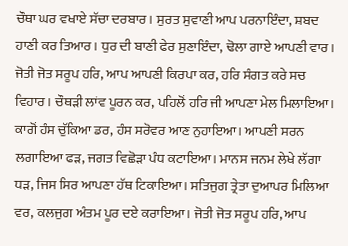ਚੌਥਾ ਘਰ ਵਖਾਏ ਸੱਚਾ ਦਰਬਾਰ। ਸੁਰਤ ਸੁਵਾਣੀ ਆਪ ਪਰਨਾਇੰਦਾ, ਸ਼ਬਦ ਹਾਣੀ ਕਰ ਤਿਆਰ। ਧੁਰ ਦੀ ਬਾਣੀ ਫੇਰ ਸੁਣਾਇੰਦਾ, ਢੋਲਾ ਗਾਏ ਆਪਣੀ ਵਾਰ। ਜੋਤੀ ਜੋਤ ਸਰੂਪ ਹਰਿ, ਆਪ ਆਪਣੀ ਕਿਰਪਾ ਕਰ, ਹਰਿ ਸੰਗਤ ਕਰੇ ਸਚ ਵਿਹਾਰ। ਚੌਥੜੀ ਲਾਂਵ ਪੂਰਨ ਕਰ, ਪਹਿਲੋਂ ਹਰਿ ਜੀ ਆਪਣਾ ਮੇਲ ਮਿਲਾਇਆ। ਕਾਗੋਂ ਹੰਸ ਚੁੱਕਿਆ ਡਰ, ਹੰਸ ਸਰੋਵਰ ਆਣ ਨੁਹਾਇਆ। ਆਪਣੀ ਸਰਨ ਲਗਾਇਆ ਫੜ, ਜਗਤ ਵਿਛੋੜਾ ਪੰਧ ਕਟਾਇਆ। ਮਾਨਸ ਜਨਮ ਲੇਖੇ ਲੱਗਾ ਧੜ, ਜਿਸ ਸਿਰ ਆਪਣਾ ਹੱਥ ਟਿਕਾਇਆ। ਸਤਿਜੁਗ ਤ੍ਰੇਤਾ ਦੁਆਪਰ ਮਿਲਿਆ ਵਰ, ਕਲਜੁਗ ਅੰਤਮ ਪੂਰ ਦਏ ਕਰਾਇਆ। ਜੋਤੀ ਜੋਤ ਸਰੂਪ ਹਰਿ, ਆਪ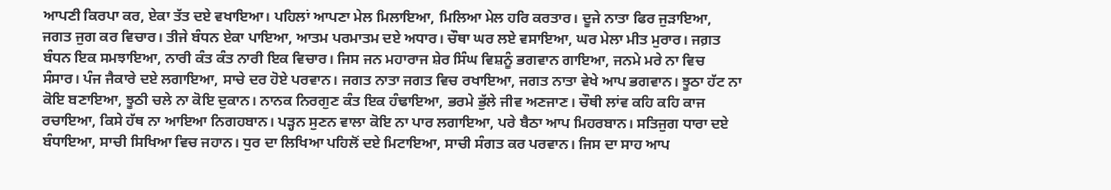ਆਪਣੀ ਕਿਰਪਾ ਕਰ, ਏਕਾ ਤੱਤ ਦਏ ਵਖਾਇਆ। ਪਹਿਲਾਂ ਆਪਣਾ ਮੇਲ ਮਿਲਾਇਆ, ਮਿਲਿਆ ਮੇਲ ਹਰਿ ਕਰਤਾਰ। ਦੂਜੇ ਨਾਤਾ ਫਿਰ ਜੁੜਾਇਆ, ਜਗਤ ਜੁਗ ਕਰ ਵਿਚਾਰ। ਤੀਜੇ ਬੰਧਨ ਏਕਾ ਪਾਇਆ, ਆਤਮ ਪਰਮਾਤਮ ਦਏ ਅਧਾਰ। ਚੌਥਾ ਘਰ ਲਏ ਵਸਾਇਆ, ਘਰ ਮੇਲਾ ਮੀਤ ਮੁਰਾਰ। ਜਗ਼ਤ ਬੰਧਨ ਇਕ ਸਮਝਾਇਆ, ਨਾਰੀ ਕੰਤ ਕੰਤ ਨਾਰੀ ਇਕ ਵਿਚਾਰ। ਜਿਸ ਜਨ ਮਹਾਰਾਜ ਸ਼ੇਰ ਸਿੰਘ ਵਿਸ਼ਨੂੰ ਭਗਵਾਨ ਗਾਇਆ, ਜਨਮੇ ਮਰੇ ਨਾ ਵਿਚ ਸੰਸਾਰ। ਪੰਜ ਜੈਕਾਰੇ ਦਏ ਲਗਾਇਆ, ਸਾਚੇ ਦਰ ਹੋਏ ਪਰਵਾਨ। ਜਗਤ ਨਾਤਾ ਜਗਤ ਵਿਚ ਰਖਾਇਆ, ਜਗਤ ਨਾਤਾ ਵੇਖੇ ਆਪ ਭਗਵਾਨ। ਝੂਠਾ ਹੱਟ ਨਾ ਕੋਇ ਬਣਾਇਆ, ਝੂਠੀ ਚਲੇ ਨਾ ਕੋਇ ਦੁਕਾਨ। ਨਾਨਕ ਨਿਰਗੁਣ ਕੰਤ ਇਕ ਹੰਢਾਇਆ, ਭਰਮੇ ਭੁੱਲੇ ਜੀਵ ਅਣਜਾਣ। ਚੌਥੀ ਲਾਂਵ ਕਹਿ ਕਹਿ ਕਾਜ ਰਚਾਇਆ, ਕਿਸੇ ਹੱਥ ਨਾ ਆਇਆ ਨਿਗਹਬਾਨ। ਪੜ੍ਹਨ ਸੁਣਨ ਵਾਲਾ ਕੋਇ ਨਾ ਪਾਰ ਲਗਾਇਆ, ਪਰੇ ਬੈਠਾ ਆਪ ਮਿਹਰਬਾਨ। ਸਤਿਜੁਗ ਧਾਰਾ ਦਏ ਬੰਧਾਇਆ, ਸਾਚੀ ਸਿਖਿਆ ਵਿਚ ਜਹਾਨ। ਧੁਰ ਦਾ ਲਿਖਿਆ ਪਹਿਲੋਂ ਦਏ ਮਿਟਾਇਆ, ਸਾਚੀ ਸੰਗਤ ਕਰ ਪਰਵਾਨ। ਜਿਸ ਦਾ ਸਾਹ ਆਪ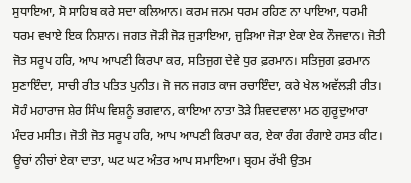ਸੁਧਾਇਆ, ਸੋ ਸਾਹਿਬ ਕਰੇ ਸਦਾ ਕਲਿਆਨ। ਕਰਮ ਜਨਮ ਧਰਮ ਰਹਿਣ ਨਾ ਪਾਇਆ, ਧਰਮੀ ਧਰਮ ਵਖਾਏ ਇਕ ਨਿਸ਼ਾਨ। ਜਗਤ ਜੋੜੀ ਜੋੜ ਜੁੜਾਇਆ, ਜੁੜਿਆ ਜੋੜਾ ਏਕਾ ਏਕ ਨੌਜਵਾਨ। ਜੋਤੀ ਜੋਤ ਸਰੂਪ ਹਰਿ, ਆਪ ਆਪਣੀ ਕਿਰਪਾ ਕਰ, ਸਤਿਜੁਗ ਦੇਵੇ ਧੁਰ ਫ਼ਰਮਾਨ। ਸਤਿਜੁਗ ਫ਼ਰਮਾਨ ਸੁਣਾਇੰਦਾ, ਸਾਚੀ ਰੀਤ ਪਤਿਤ ਪੁਨੀਤ। ਜੋ ਜਨ ਜਗਤ ਕਾਜ ਰਚਾਇੰਦਾ, ਕਰੇ ਖੇਲ ਅਵੱਲੜੀ ਰੀਤ। ਸੋਹੰ ਮਹਾਰਾਜ ਸ਼ੇਰ ਸਿੰਘ ਵਿਸ਼ਨੂੰ ਭਗਵਾਨ, ਕਾਇਆ ਨਾਤਾ ਤੋੜੇ ਸ਼ਿਵਦਵਾਲਾ ਮਠ ਗੁਰੂਦੁਆਰਾ ਮੰਦਰ ਮਸੀਤ। ਜੋਤੀ ਜੋਤ ਸਰੂਪ ਹਰਿ, ਆਪ ਆਪਣੀ ਕਿਰਪਾ ਕਰ, ਏਕਾ ਰੰਗ ਰੰਗਾਏ ਹਸਤ ਕੀਟ। ਊਚਾਂ ਨੀਚਾਂ ਏਕਾ ਦਾਤਾ, ਘਟ ਘਟ ਅੰਤਰ ਆਪ ਸਮਾਇਆ। ਬ੍ਰਹਮ ਰੱਖੀ ਉਤਮ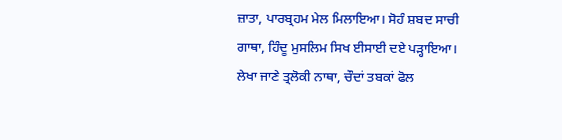ਜ਼ਾਤਾ, ਪਾਰਬ੍ਰਹਮ ਮੇਲ ਮਿਲਾਇਆ। ਸੋਹੰ ਸ਼ਬਦ ਸਾਚੀ ਗਾਥਾ, ਹਿੰਦੂ ਮੁਸਲਿਮ ਸਿਖ ਈਸਾਈ ਦਏ ਪੜ੍ਹਾਇਆ। ਲੇਖਾ ਜਾਣੇ ਤ੍ਰਲੋਕੀ ਨਾਥਾ, ਚੌਦਾਂ ਤਬਕਾਂ ਫੋਲ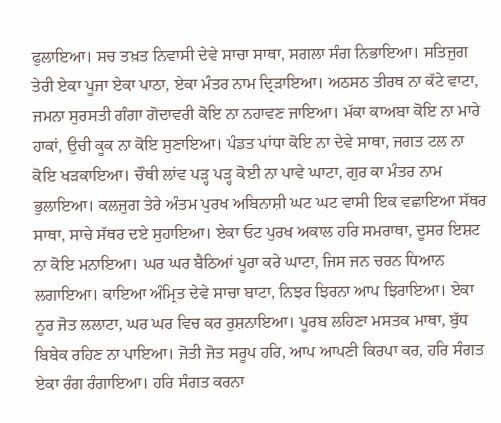ਫੁਲਾਇਆ। ਸਚ ਤਖ਼ਤ ਨਿਵਾਸੀ ਦੇਵੇ ਸਾਚਾ ਸਾਥਾ, ਸਗਲਾ ਸੰਗ ਨਿਭਾਇਆ। ਸਤਿਜੁਗ ਤੇਰੀ ਏਕਾ ਪੂਜਾ ਏਕਾ ਪਾਠਾ, ਏਕਾ ਮੰਤਰ ਨਾਮ ਦ੍ਰਿੜਾਇਆ। ਅਠਸਠ ਤੀਰਥ ਨਾ ਕੱਟੇ ਵਾਟਾ, ਜਮਨਾ ਸੁਰਸਤੀ ਗੰਗਾ ਗੋਦਾਵਰੀ ਕੋਇ ਨਾ ਨਹਾਵਣ ਜਾਇਆ। ਮੱਕਾ ਕਾਅਬਾ ਕੋਇ ਨਾ ਮਾਰੇ ਹਾਕਾਂ, ਉਚੀ ਕੂਕ ਨਾ ਕੋਇ ਸੁਣਾਇਆ। ਪੰਡਤ ਪਾਂਧਾ ਕੋਇ ਨਾ ਦੇਵੇ ਸਾਥਾ, ਜਗਤ ਟਲ ਨਾ ਕੋਇ ਖੜਕਾਇਆ। ਚੌਥੀ ਲਾਂਵ ਪੜ੍ਹ ਪੜ੍ਹ ਕੋਈ ਨਾ ਪਾਵੇ ਘਾਟਾ, ਗੁਰ ਕਾ ਮੰਤਰ ਨਾਮ ਭੁਲਾਇਆ। ਕਲਜੁਗ ਤੇਰੇ ਅੰਤਮ ਪੁਰਖ ਅਬਿਨਾਸ਼ੀ ਘਟ ਘਟ ਵਾਸੀ ਇਕ ਵਛਾਇਆ ਸੱਥਰ ਸਾਥਾ, ਸਾਚੇ ਸੱਥਰ ਦਏ ਸੁਹਾਇਆ। ਏਕਾ ਓਟ ਪੁਰਖ ਅਕਾਲ ਹਰਿ ਸਮਰਾਥਾ, ਦੂਸਰ ਇਸ਼ਟ ਨਾ ਕੋਇ ਮਨਾਇਆ। ਘਰ ਘਰ ਬੈਠਿਆਂ ਪੂਰਾ ਕਰੇ ਘਾਟਾ, ਜਿਸ ਜਨ ਚਰਨ ਧਿਆਨ ਲਗਾਇਆ। ਕਾਇਆ ਅੰਮ੍ਰਿਤ ਦੇਵੇ ਸਾਚਾ ਬਾਟਾ, ਨਿਝਰ ਝਿਰਨਾ ਆਪ ਝਿਰਾਇਆ। ਏਕਾ ਨੂਰ ਜੋਤ ਲਲਾਟਾ, ਘਰ ਘਰ ਵਿਚ ਕਰ ਰੁਸ਼ਨਾਇਆ। ਪੂਰਬ ਲਹਿਣਾ ਮਸਤਕ ਮਾਥਾ, ਬੁੱਧ ਬਿਬੇਕ ਰਹਿਣ ਨਾ ਪਾਇਆ। ਜੋਤੀ ਜੋਤ ਸਰੂਪ ਹਰਿ, ਆਪ ਆਪਣੀ ਕਿਰਪਾ ਕਰ, ਹਰਿ ਸੰਗਤ ਏਕਾ ਰੰਗ ਰੰਗਾਇਆ। ਹਰਿ ਸੰਗਤ ਕਰਨਾ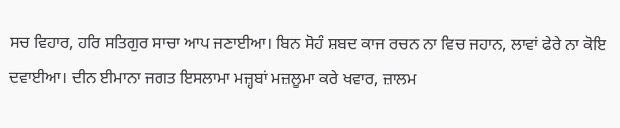ਸਚ ਵਿਹਾਰ, ਹਰਿ ਸਤਿਗੁਰ ਸਾਚਾ ਆਪ ਜਣਾਈਆ। ਬਿਨ ਸੋਹੰ ਸ਼ਬਦ ਕਾਜ ਰਚਨ ਨਾ ਵਿਚ ਜਹਾਨ, ਲਾਵਾਂ ਫੇਰੇ ਨਾ ਕੋਇ ਦਵਾਈਆ। ਦੀਨ ਈਮਾਨਾ ਜਗਤ ਇਸਲਾਮਾ ਮਜ਼੍ਹਬਾਂ ਮਜ਼ਲੂਮਾ ਕਰੇ ਖਵਾਰ, ਜ਼ਾਲਮ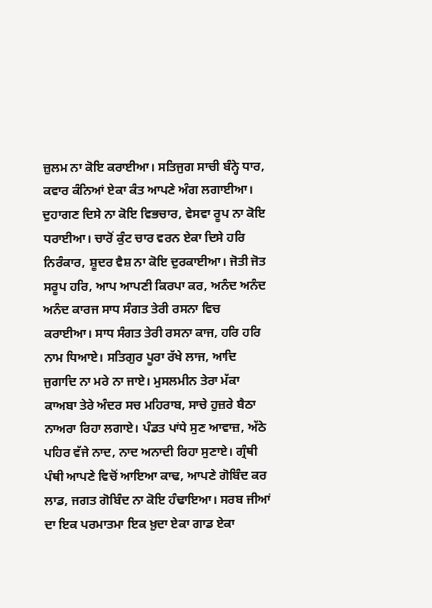ਜ਼ੁਲਮ ਨਾ ਕੋਇ ਕਰਾਈਆ। ਸਤਿਜੁਗ ਸਾਚੀ ਬੰਨ੍ਹੇ ਧਾਰ, ਕਵਾਰ ਕੰਨਿਆਂ ਏਕਾ ਕੰਤ ਆਪਣੇ ਅੰਗ ਲਗਾਈਆ। ਦੁਹਾਗਣ ਦਿਸੇ ਨਾ ਕੋਇ ਵਿਭਚਾਰ, ਵੇਸਵਾ ਰੂਪ ਨਾ ਕੋਇ ਧਰਾਈਆ। ਚਾਰੋਂ ਕੁੰਟ ਚਾਰ ਵਰਨ ਏਕਾ ਦਿਸੇ ਹਰਿ ਨਿਰੰਕਾਰ, ਸ਼ੂਦਰ ਵੈਸ਼ ਨਾ ਕੋਇ ਦੁਰਕਾਈਆ। ਜੋਤੀ ਜੋਤ ਸਰੂਪ ਹਰਿ, ਆਪ ਆਪਣੀ ਕਿਰਪਾ ਕਰ, ਅਨੰਦ ਅਨੰਦ ਅਨੰਦ ਕਾਰਜ ਸਾਧ ਸੰਗਤ ਤੇਰੀ ਰਸਨਾ ਵਿਚ ਕਰਾਈਆ। ਸਾਧ ਸੰਗਤ ਤੇਰੀ ਰਸਨਾ ਕਾਜ, ਹਰਿ ਹਰਿ ਨਾਮ ਧਿਆਏ। ਸਤਿਗੁਰ ਪੂਰਾ ਰੱਖੇ ਲਾਜ, ਆਦਿ ਜੁਗਾਦਿ ਨਾ ਮਰੇ ਨਾ ਜਾਏ। ਮੁਸਲਮੀਨ ਤੇਰਾ ਮੱਕਾ ਕਾਅਬਾ ਤੇਰੇ ਅੰਦਰ ਸਚ ਮਹਿਰਾਬ, ਸਾਚੇ ਹੁਜ਼ਰੇ ਬੈਠਾ ਨਾਅਰਾ ਰਿਹਾ ਲਗਾਏ। ਪੰਡਤ ਪਾਂਧੇ ਸੁਣ ਆਵਾਜ਼, ਅੱਠੇ ਪਹਿਰ ਵੱਜੇ ਨਾਦ, ਨਾਦ ਅਨਾਦੀ ਰਿਹਾ ਸੁਣਾਏ। ਗ੍ਰੰਥੀ ਪੰਥੀ ਆਪਣੇ ਵਿਚੋਂ ਆਇਆ ਕਾਢ, ਆਪਣੇ ਗੋਬਿੰਦ ਕਰ ਲਾਡ, ਜਗਤ ਗੋਬਿੰਦ ਨਾ ਕੋਇ ਹੰਢਾਇਆ। ਸਰਬ ਜੀਆਂ ਦਾ ਇਕ ਪਰਮਾਤਮਾ ਇਕ ਖ਼ੁਦਾ ਏਕਾ ਗਾਡ ਏਕਾ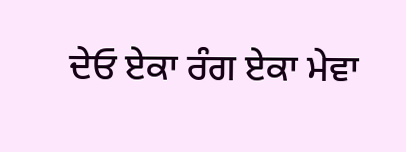ਦੇਓ ਏਕਾ ਰੰਗ ਏਕਾ ਮੇਵਾ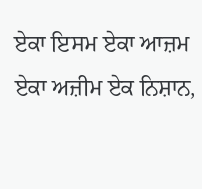ਏਕਾ ਇਸਮ ਏਕਾ ਆਜ਼ਮ ਏਕਾ ਅਜ਼ੀਮ ਏਕ ਨਿਸ਼ਾਨ,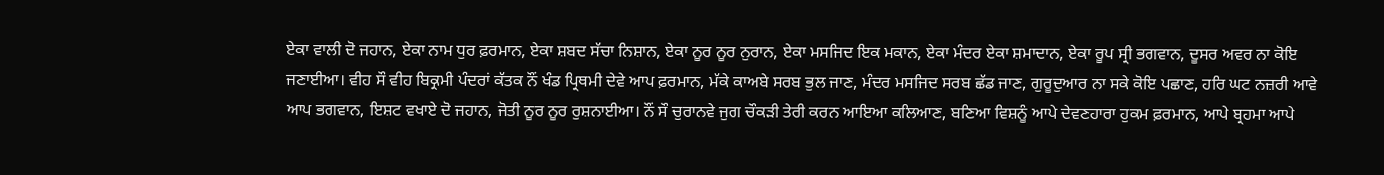ਏਕਾ ਵਾਲੀ ਦੋ ਜਹਾਨ, ਏਕਾ ਨਾਮ ਧੁਰ ਫ਼ਰਮਾਨ, ਏਕਾ ਸ਼ਬਦ ਸੱਚਾ ਨਿਸ਼ਾਨ, ਏਕਾ ਨੂਰ ਨੂਰ ਨੁਰਾਨ, ਏਕਾ ਮਸਜਿਦ ਇਕ ਮਕਾਨ, ਏਕਾ ਮੰਦਰ ਏਕਾ ਸ਼ਮਾਦਾਨ, ਏਕਾ ਰੂਪ ਸ੍ਰੀ ਭਗਵਾਨ, ਦੂਸਰ ਅਵਰ ਨਾ ਕੋਇ ਜਣਾਈਆ। ਵੀਹ ਸੌ ਵੀਹ ਬਿਕ੍ਰਮੀ ਪੰਦਰਾਂ ਕੱਤਕ ਨੌਂ ਖੰਡ ਪ੍ਰਿਥਮੀ ਦੇਵੇ ਆਪ ਫ਼ਰਮਾਨ, ਮੱਕੇ ਕਾਅਬੇ ਸਰਬ ਭੁਲ ਜਾਣ, ਮੰਦਰ ਮਸਜਿਦ ਸਰਬ ਛੱਡ ਜਾਣ, ਗੁਰੂਦੁਆਰ ਨਾ ਸਕੇ ਕੋਇ ਪਛਾਣ, ਹਰਿ ਘਟ ਨਜ਼ਰੀ ਆਵੇ ਆਪ ਭਗਵਾਨ, ਇਸ਼ਟ ਵਖਾਏ ਦੋ ਜਹਾਨ, ਜੋਤੀ ਨੂਰ ਨੂਰ ਰੁਸ਼ਨਾਈਆ। ਨੌਂ ਸੌ ਚੁਰਾਨਵੇ ਜੁਗ ਚੌਕੜੀ ਤੇਰੀ ਕਰਨ ਆਇਆ ਕਲਿਆਣ, ਬਣਿਆ ਵਿਸ਼ਨੂੰ ਆਪੇ ਦੇਵਣਹਾਰਾ ਹੁਕਮ ਫ਼ਰਮਾਨ, ਆਪੇ ਬ੍ਰਹਮਾ ਆਪੇ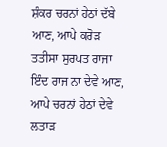ਸ਼ੰਕਰ ਚਰਨਾਂ ਹੇਠਾਂ ਦੱਬੇ ਆਣ, ਆਪੇ ਕਰੋੜ ਤਤੀਸਾ ਸੁਰਪਤ ਰਾਜਾ ਇੰਦ ਰਾਜ ਨਾ ਦੇਵੇ ਆਣ, ਆਪੇ ਚਰਨਾਂ ਹੇਠਾਂ ਦੇਵੇ ਲਤਾੜ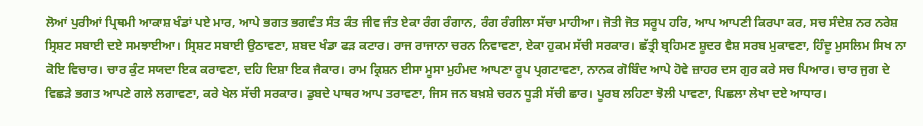ਲੋਆਂ ਪੁਰੀਆਂ ਪ੍ਰਿਥਮੀ ਆਕਾਸ਼ ਖੰਡਾਂ ਪਏ ਮਾਰ, ਆਪੇ ਭਗਤ ਭਗਵੰਤ ਸੰਤ ਕੰਤ ਜੀਵ ਜੰਤ ਏਕਾ ਰੰਗ ਰੰਗਾਨ, ਰੰਗ ਰੰਗੀਲਾ ਸੱਚਾ ਮਾਹੀਆ। ਜੋਤੀ ਜੋਤ ਸਰੂਪ ਹਰਿ, ਆਪ ਆਪਣੀ ਕਿਰਪਾ ਕਰ, ਸਚ ਸੰਦੇਸ਼ ਨਰ ਨਰੇਸ਼ ਸ੍ਰਿਸ਼ਟ ਸਬਾਈ ਦਏ ਸਮਝਾਈਆ। ਸ੍ਰਿਸ਼ਟ ਸਬਾਈ ਉਠਾਵਣਾ, ਸ਼ਬਦ ਖੰਡਾ ਫੜ ਕਟਾਰ। ਰਾਜ ਰਾਜਾਨਾ ਚਰਨ ਨਿਵਾਵਣਾ, ਏਕਾ ਹੁਕਮ ਸੱਚੀ ਸਰਕਾਰ। ਛੱਤ੍ਰੀ ਬ੍ਰਹਿਮਣ ਸ਼ੂਦਰ ਵੈਸ਼ ਸਰਬ ਮੁਕਾਵਣਾ, ਹਿੰਦੂ ਮੁਸਲਿਮ ਸਿਖ ਨਾ ਕੋਇ ਵਿਚਾਰ। ਚਾਰ ਕੁੰਟ ਸਯਦਾ ਇਕ ਕਰਾਵਣਾ, ਦਹਿ ਦਿਸ਼ਾ ਇਕ ਜੈਕਾਰ। ਰਾਮ ਕ੍ਰਿਸ਼ਨ ਈਸਾ ਮੂਸਾ ਮੁਹੰਮਦ ਆਪਣਾ ਰੂਪ ਪ੍ਰਗਟਾਵਣਾ, ਨਾਨਕ ਗੋਬਿੰਦ ਆਪੇ ਹੋਵੇ ਜ਼ਾਹਰ ਦਸ ਗੁਰ ਕਰੇ ਸਚ ਪਿਆਰ। ਚਾਰ ਜੁਗ ਦੇ ਵਿਛੜੇ ਭਗਤ ਆਪਣੇ ਗਲੇ ਲਗਾਵਣਾ, ਕਰੇ ਖੇਲ ਸੱਚੀ ਸਰਕਾਰ। ਡੁਬਦੇ ਪਾਥਰ ਆਪ ਤਰਾਵਣਾ, ਜਿਸ ਜਨ ਬਖ਼ਸ਼ੇ ਚਰਨ ਧੂੜੀ ਸੱਚੀ ਛਾਰ। ਪੂਰਬ ਲਹਿਣਾ ਝੋਲੀ ਪਾਵਣਾ, ਪਿਛਲਾ ਲੇਖਾ ਦਏ ਆਧਾਰ।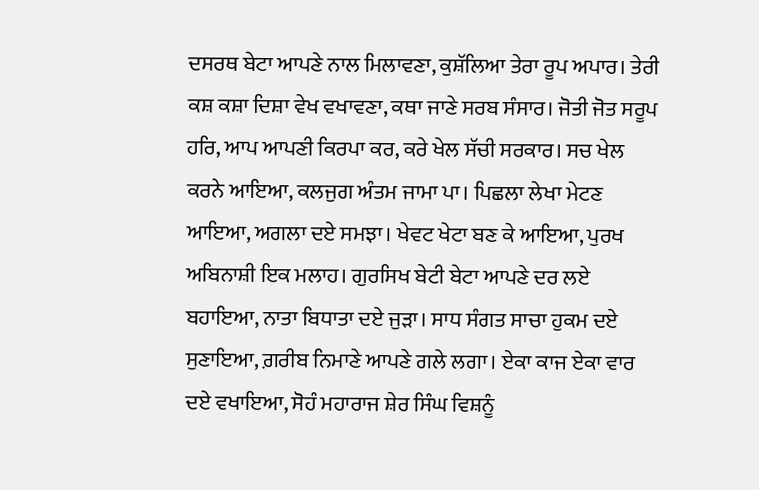ਦਸਰਥ ਬੇਟਾ ਆਪਣੇ ਨਾਲ ਮਿਲਾਵਣਾ, ਕੁਸ਼ੱਲਿਆ ਤੇਰਾ ਰੂਪ ਅਪਾਰ। ਤੇਰੀ ਕਸ਼ ਕਸ਼ਾ ਦਿਸ਼ਾ ਵੇਖ ਵਖਾਵਣਾ, ਕਥਾ ਜਾਣੇ ਸਰਬ ਸੰਸਾਰ। ਜੋਤੀ ਜੋਤ ਸਰੂਪ ਹਰਿ, ਆਪ ਆਪਣੀ ਕਿਰਪਾ ਕਰ, ਕਰੇ ਖੇਲ ਸੱਚੀ ਸਰਕਾਰ। ਸਚ ਖੇਲ ਕਰਨੇ ਆਇਆ, ਕਲਜੁਗ ਅੰਤਮ ਜਾਮਾ ਪਾ। ਪਿਛਲਾ ਲੇਖਾ ਮੇਟਣ ਆਇਆ, ਅਗਲਾ ਦਏ ਸਮਝਾ। ਖੇਵਟ ਖੇਟਾ ਬਣ ਕੇ ਆਇਆ, ਪੁਰਖ ਅਬਿਨਾਸ਼ੀ ਇਕ ਮਲਾਹ। ਗੁਰਸਿਖ ਬੇਟੀ ਬੇਟਾ ਆਪਣੇ ਦਰ ਲਏ ਬਹਾਇਆ, ਨਾਤਾ ਬਿਧਾਤਾ ਦਏ ਜੁੜਾ। ਸਾਧ ਸੰਗਤ ਸਾਚਾ ਹੁਕਮ ਦਏ ਸੁਣਾਇਆ, ਗ਼ਰੀਬ ਨਿਮਾਣੇ ਆਪਣੇ ਗਲੇ ਲਗਾ। ਏਕਾ ਕਾਜ ਏਕਾ ਵਾਰ ਦਏ ਵਖਾਇਆ, ਸੋਹੰ ਮਹਾਰਾਜ ਸ਼ੇਰ ਸਿੰਘ ਵਿਸ਼ਨੂੰ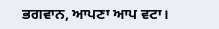ਭਗਵਾਨ, ਆਪਣਾ ਆਪ ਵਟਾ।